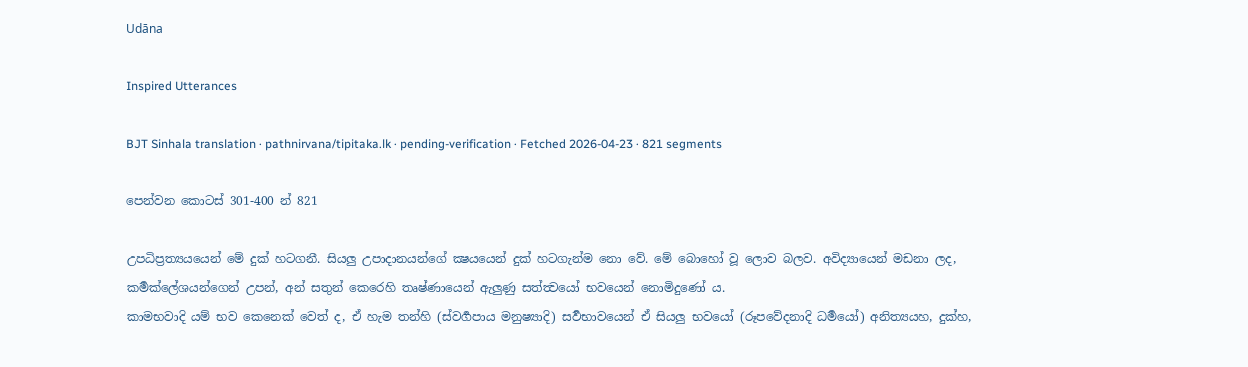Udāna

Inspired Utterances

BJT Sinhala translation · pathnirvana/tipitaka.lk · pending-verification · Fetched 2026-04-23 · 821 segments

පෙන්වන කොටස් 301-400 න් 821

උපධිප්‍රත්‍යයයෙන් මේ දුක් හටගනී. සියලු උපාදානයන්ගේ ක්‍ෂයයෙන් දුක් හටගැන්ම නො වේ. මේ බොහෝ වූ ලොව බලව. අවිද්‍යායෙන් මඩනා ලද, කර්‍මක්ලේශයන්ගෙන් උපන්, අන් සතුන් කෙරෙහි තෘෂ්ණායෙන් ඇලුණු සත්ත්‍වයෝ භවයෙන් නොමිදුණෝ ය.
කාමභවාදි යම් භව කෙනෙක් වෙත් ද, ඒ හැම තන්හි (ස්වර්‍ගපාය මනුෂ්‍යාදි) සර්‍වභාවයෙන් ඒ සියලු භවයෝ (රූපවේදනාදි ධර්‍මයෝ) අනිත්‍යයහ, දුක්හ,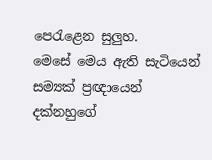පෙරැළෙන සුලුහ.
මෙසේ මෙය ඇති සැටියෙන් සම්‍යක් ප්‍රඥායෙන් දක්නහුගේ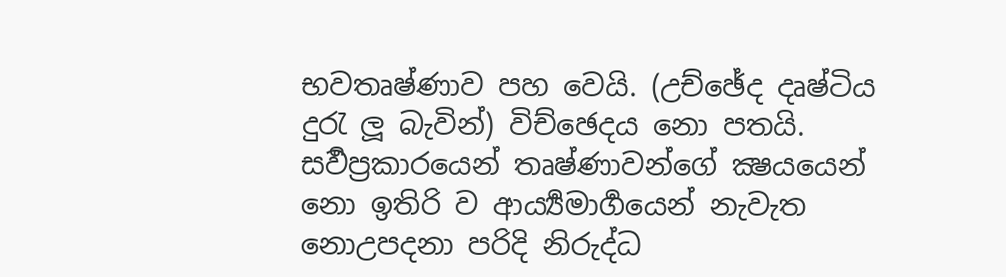භවතෘෂ්ණාව පහ වෙයි. (උච්ඡේද දෘෂ්ටිය දුරැ ලූ බැවින්) විච්ඡෙදය නො පතයි. සර්‍වප්‍රකාරයෙන් තෘෂ්ණාවන්ගේ ක්‍ෂයයෙන් නො ඉතිරි ව ආර්‍ය්‍යමාර්‍ගයෙන් නැවැත නොඋපදනා පරිදි නිරුද්ධ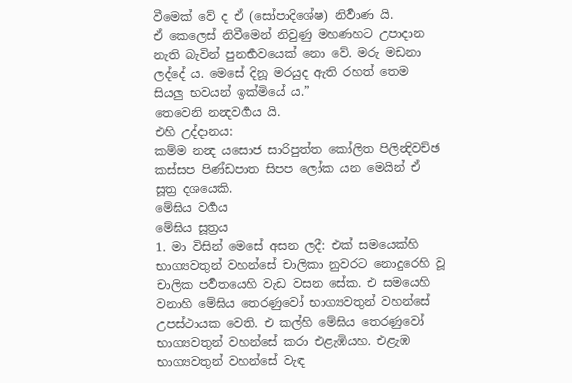වීමෙක් වේ ද ඒ (සෝපාදිශේෂ) නිර්‍වාණ යි.
ඒ කෙලෙස් නිවීමෙන් නිවුණු මහණහට උපාදාන නැති බැවින් පුනර්‍භවයෙක් නො වේ. මරු මඩනා ලද්දේ ය. මෙසේ දිනූ මරයුද ඇති රහත් තෙම සියලු භවයන් ඉක්මියේ ය.”
තෙවෙනි නන්‍දවර්‍ගය යි.
එහි උද්දානය:
කම්ම නන්‍ද යසොජ සාරිපුත්ත කෝලිත පිලින්‍දිවච්ඡ කස්සප පිණ්ඩපාත සිපප ලෝක යන මෙයින් ඒ සූත්‍ර දශයෙකි.
මේඝිය වර්‍ගය
මේඝිය සූත්‍රය
1. මා විසින් මෙසේ අසන ලදී: එක් සමයෙක්හි භාග්‍යවතුන් වහන්සේ චාලිකා නුවරට නොදුරෙහි වූ චාලික පර්‍වතයෙහි වැඩ වසන සේක. එ සමයෙහි වනාහි මේඝිය තෙරණුවෝ භාග්‍යවතුන් වහන්සේ උපස්ථායක වෙති. එ කල්හි මේඝිය තෙරණුවෝ භාග්‍යවතුන් වහන්සේ කරා එළැඹියහ. එළැඹ භාග්‍යවතුන් වහන්සේ වැඳ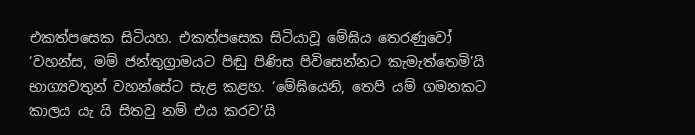එකත්පසෙක සිටියහ. එකත්පසෙක සිටියාවූ මේඝිය තෙරණුවෝ ‘වහන්ස, මම් ජන්තුග්‍රාමයට පිඬු පිණිස පිවිසෙන්නට කැමැත්තෙමි’යි භාග්‍යවතුන් වහන්සේට සැළ කළහ. ‘මේඝියෙනි, තෙපි යම් ගමනකට කාලය යැ යි සිතවු නම් එය කරව’යි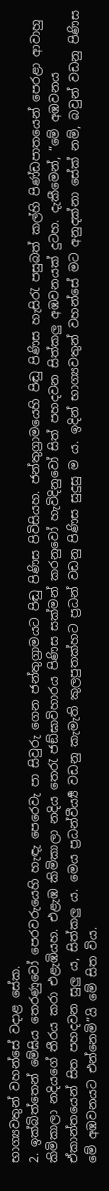භාග්‍යවතුන් වහන්සේ වදාළ සේක.
2. ඉක්බිත්තෙන් මේඝිය තෙරණුවෝ පෙරවරුයෙහි හැඳැ පෙරෙවැ පා සිවුරු ගෙන ජන්තුග්‍රාමයට පිඬු පිණිස පිවිසියහ. ජන්තුග්‍රාමයෙහි පිඬු පිණිස හැසිරැ පසුබත් කල්හි පිණ්ඩපාතයෙන් පෙරළා ආවාහු කිමිකාලා නදියගේ තීරය කරා එළැඹියහ. එළැඹ කිමිකාලා නදිය තෙරැ ජඞ්ඝාවිහාරය පිණිස සක්මන් කරනුවෝ හැවිදිනුවෝ සිත් පහදවන සිත්කලු අඹවනයක් දුටහ. දැකීමෙන්, “මේ අඹවනය ඒකාන්තයෙන් සිත පහදවන සුලු ය, සිත්කලු ය. මෙය ප්‍රධන්වීර්‍ය්‍ය වඩනු කැමැති කුලපුතක්හට ප්‍රධන් වඩනු පිණිස සුදුසු ම ය. ඉදින් භාග්‍යවතුන් වහන්සේ මට අනුදක්නා සේක් නම්, බවුන් වඩනු පිණිස මේ අඹවනයට එන්නෙමි”යි මේ සිත විය.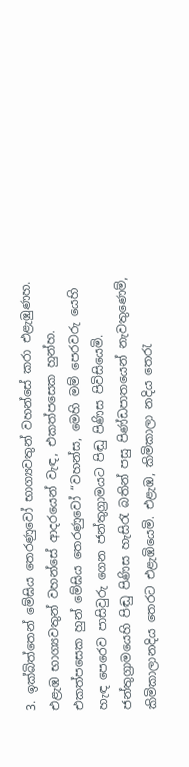3. ඉක්බිත්තෙන් මේඝිය තෙරණුවෝ භාග්‍යවතුන් වහන්සේ කරා එළැඹුණහ. එළැඹ භාග්‍යවතුන් වහන්සේ ආදරයෙන් වැඳ, එකත්පසෙක හුන්හ. එකත්පසෙක හුන් මේඝිය තෙරණුවෝ “වහන්ස, මෙහි මම් පෙරවරු යෙහි හැඳ පෙරෙව පාසිවුරු ගෙන ජන්තුග්‍රාමයට පිඬු පිණිස පිවිසියෙමි. ජන්තුග්‍රාමයෙහි පිඬු පිණිස හැසිරැ බතින් පසු පිණ්ඩපාතයෙන් නැවතුණෙම්, කිමිකාලානදිය තෙරට එළැඹියෙමි. එළැඹ, කිමිකාලා නදිය තෙරැ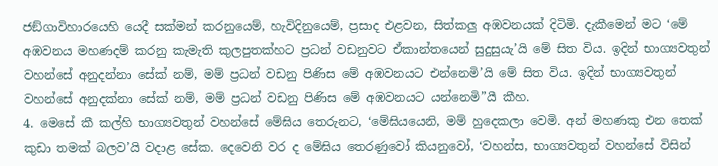ජඞ්ගාවිහාරයෙහි යෙදී සක්මන් කරනුයෙම්, හැවිදිනුයෙම්, ප්‍රසාද එළවන, සිත්කලු අඹවනයක් දිටිමි. දැකීමෙන් මට ‘මේ අඹවනය මහණදම් කරනු කැමැති කුලපුතක්හට ප්‍රධන් වඩනුවට ඒකාන්තයෙන් සුදුසුයැ’යි මේ සිත විය. ඉදින් භාග්‍යවතුන් වහන්සේ අනුදන්නා සේක් නම්, මම් ප්‍රධන් වඩනු පිණිස මේ අඹවනයට එන්නෙමි’යි මේ සිත විය. ඉදින් භාග්‍යවතුන් වහන්සේ අනුදක්නා සේක් නම්, මම් ප්‍රධන් වඩනු පිණිස මේ අඹවනයට යන්නෙමි”යී කීහ.
4. මෙසේ කී කල්හි භාග්‍යවතුන් වහන්සේ මේඝිය තෙරුනට, ‘මේඝියයෙනි, මම් හුදෙකලා වෙමි. අන් මහණකු එන තෙක් කුඩා තමක් බලව’යි වදාළ සේක. දෙවෙනි වර ද මේඝිය තෙරණුවෝ කියනුවෝ, ‘වහන්ස, භාග්‍යවතුන් වහන්සේ විසින්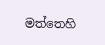මත්තෙහි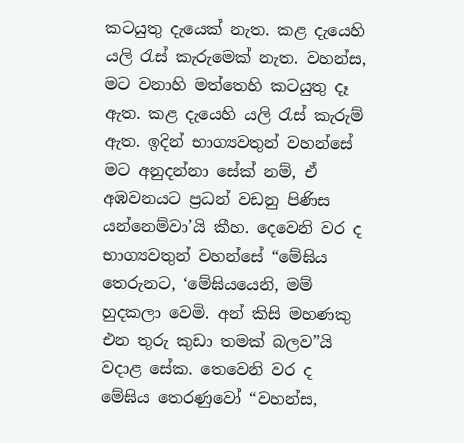කටයුතු දැයෙක් නැත. කළ දැයෙහි යලි රැස් කැරුමෙක් නැත. වහන්ස, මට වනාහි මත්තෙහි කටයුතු දෑ ඇත. කළ දැයෙහි යලි රැස් කැරුම් ඇත. ඉදින් භාග්‍යවතුන් වහන්සේ මට අනුදන්නා සේක් නම්, ඒ අඹවනයට ප්‍රධන් වඩනු පිණිස යන්නෙම්වා’යි කීහ. දෙවෙනි වර ද භාග්‍යවතුන් වහන්සේ “මේඝිය තෙරුනට, ‘මේඝියයෙනි, මම් හුදකලා වෙමි. අන් කිසි මහණකු එන තුරු කුඩා තමක් බලව”යි වදාළ සේක. තෙවෙනි වර ද මේඝිය තෙරණුවෝ “වහන්ස,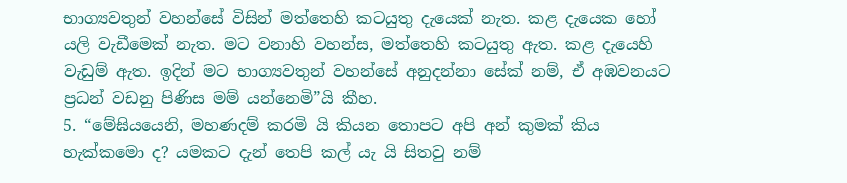භාග්‍යවතුන් වහන්සේ විසින් මත්තෙහි කටයුතු දැයෙක් නැත. කළ දැයෙක හෝ යලි වැඩීමෙක් නැත. මට වනාහි වහන්ස, මත්තෙහි කටයුතු ඇත. කළ දැයෙහි වැඩුම් ඇත. ඉදින් මට භාග්‍යවතුන් වහන්සේ අනුදන්නා සේක් නම්, ඒ අඹවනයට ප්‍රධන් වඩනු පිණිස මම් යන්නෙමි”යි කීහ.
5. “මේඝියයෙනි, මහණදම් කරමි යි කියන තොපට අපි අන් කුමක් කිය හැක්කමො ද? යමකට දැන් තෙපි කල් යැ යි සිතවු නම්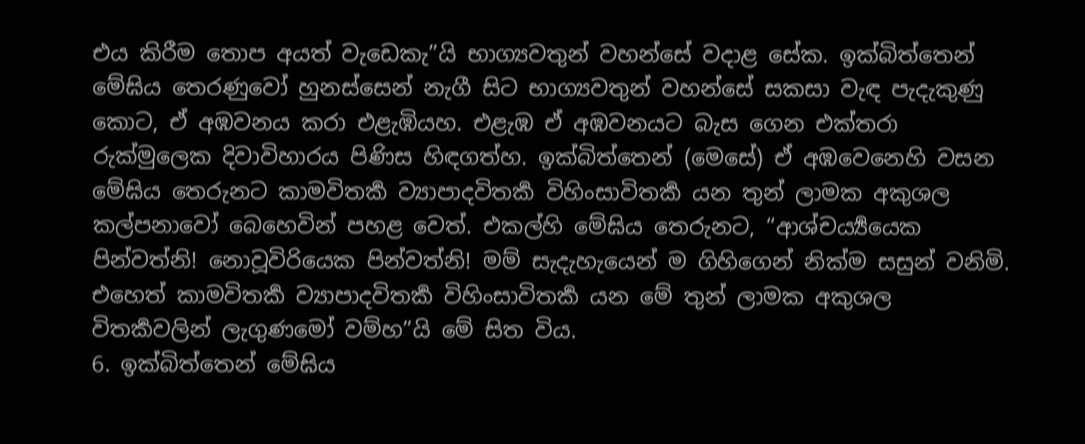එය කිරීම තොප අයත් වැඩෙකැ”යි භාග්‍යවතුන් වහන්සේ වදාළ සේක. ඉක්බිත්තෙන් මේඝිය තෙරණුවෝ හුනස්සෙන් නැගී සිට භාග්‍යවතුන් වහන්සේ සකසා වැඳ පැදැකුණු කොට, ඒ අඹවනය කරා එළැඹියහ. එළැඹ ඒ අඹවනයට බැස ගෙන එක්තරා රුක්මුලෙක දිවාවිහාරය පිණිස හිඳගත්හ. ඉක්බිත්තෙන් (මෙසේ) ඒ අඹවෙනෙහි වසන මේඝිය තෙරුනට කාමවිතර්‍ක ව්‍යාපාදවිතර්‍ක විහිංසාවිතර්‍ක යන තුන් ලාමක අකුශල කල්පනාවෝ බෙහෙවින් පහළ වෙත්. එකල්හි මේඝිය තෙරුනට, “ආශ්චර්‍ය්‍යයෙක පින්වත්නි! නොවූවිරියෙක පින්වත්නි! මම් සැදැහැයෙන් ම ගිහිගෙන් නික්ම සසුන් වනිමි. එහෙත් කාමවිතර්‍ක ව්‍යාපාදවිතර්‍ක විහිංසාවිතර්‍ක යන මේ තුන් ලාමක අකුශල විතර්‍කවලින් ලැගුණමෝ වම්හ”යි මේ සිත විය.
6. ඉක්බිත්තෙන් මේඝිය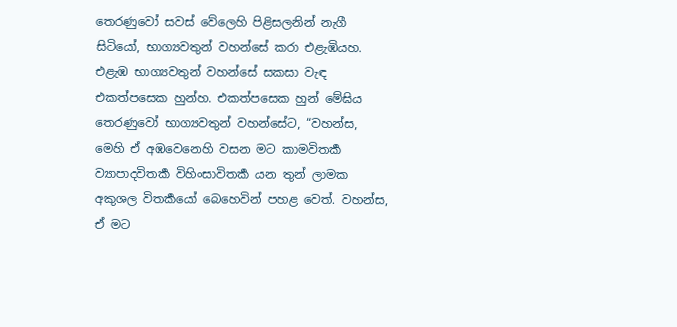තෙරණුවෝ සවස් වේලෙහි පිළිසලනින් නැගී සිටියෝ, භාග්‍යවතුන් වහන්සේ කරා එළැඹියහ. එළැඹ භාග්‍යවතුන් වහන්සේ සකසා වැඳ එකත්පසෙක හුන්හ. එකත්පසෙක හුන් මේඝිය තෙරණුවෝ භාග්‍යවතුන් වහන්සේට, “වහන්ස, මෙහි ඒ අඹවෙනෙහි වසන මට කාමවිතර්‍ක ව්‍යාපාදවිතර්‍ක විහිංසාවිතර්‍ක යන තුන් ලාමක අකුශල විතර්‍කයෝ බෙහෙවින් පහළ වෙත්. වහන්ස, ඒ මට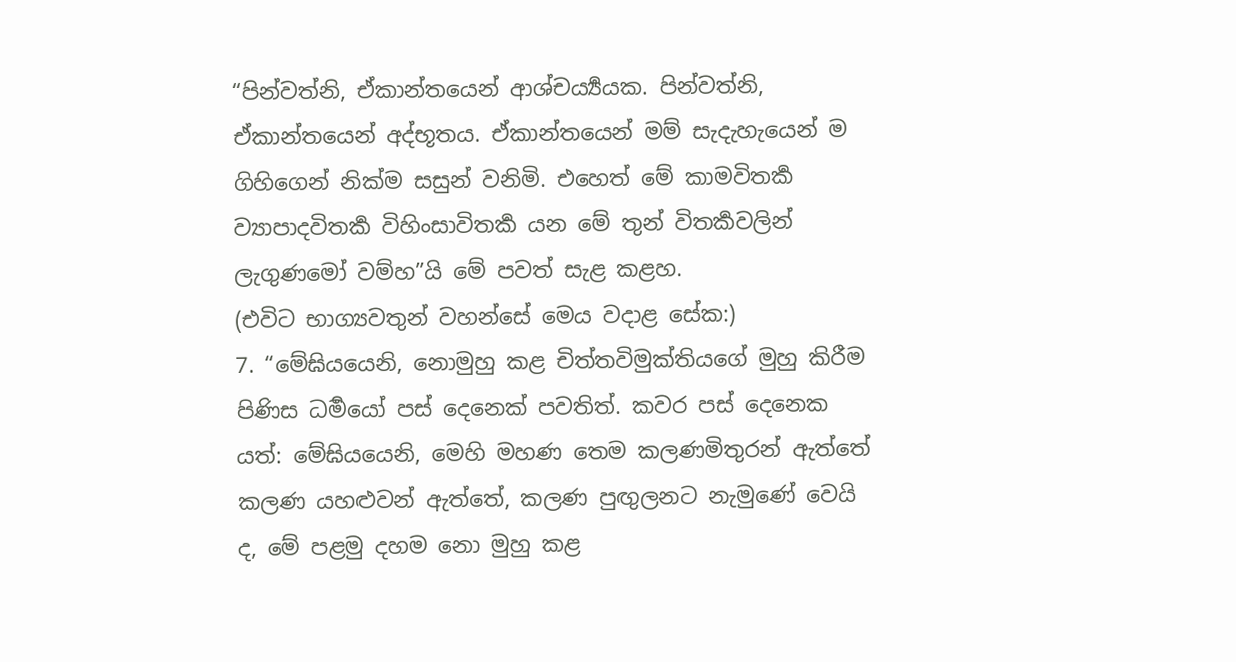“පින්වත්නි, ඒකාන්තයෙන් ආශ්චර්‍ය්‍යයක. පින්වත්නි, ඒකාන්තයෙන් අද්භූතය. ඒකාන්තයෙන් මම් සැදැහැයෙන් ම ගිහිගෙන් නික්ම සසුන් වනිමි. එහෙත් මේ කාමවිතර්‍ක ව්‍යාපාදවිතර්‍ක විහිංසාවිතර්‍ක යන මේ තුන් විතර්‍කවලින් ලැගුණමෝ වම්හ”යි මේ පවත් සැළ කළහ.
(එවිට භාග්‍යවතුන් වහන්සේ මෙය වදාළ සේක:)
7. “මේඝියයෙනි, නොමුහු කළ චිත්තවිමුක්තියගේ මුහු කිරීම පිණිස ධර්‍මයෝ පස් දෙනෙක් පවතිත්. කවර පස් දෙනෙක යත්: මේඝියයෙනි, මෙහි මහණ තෙම කලණමිතුරන් ඇත්තේ කලණ යහළුවන් ඇත්තේ, කලණ පුඟුලනට නැමුණේ වෙයි ද, මේ පළමු දහම නො මුහු කළ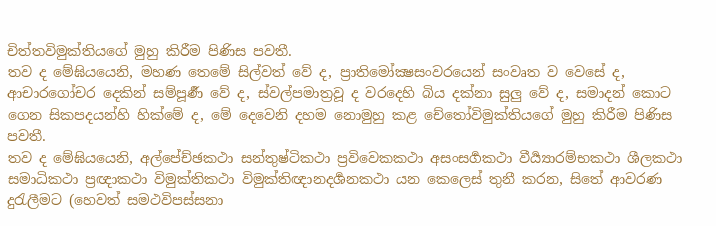චිත්තවිමුක්තියගේ මුහු කිරීම පිණිස පවතී.
තව ද මේඝියයෙනි, මහණ තෙමේ සිල්වත් වේ ද, ප්‍රාතිමෝක්‍ෂසංවරයෙන් සංවෘත ව වෙසේ ද, ආචාරගෝචර දෙකින් සම්පූර්‍ණ වේ ද, ස්වල්පමාත්‍රවූ ද වරදෙහි බිය දක්නා සුලු වේ ද, සමාදන් කොට ගෙන සිකපදයන්හි හික්මේ ද, මේ දෙවෙනි දහම නොමුහු කළ චේතෝවිමුක්තියගේ මුහු කිරීම පිණිස පවතී.
තව ද මේඝියයෙනි, අල්පේච්ඡකථා සන්තුෂ්ටිකථා ප්‍රවිවෙකකථා අසංසර්‍ගකථා වීර්‍ය්‍යාරම්භකථා ශීලකථා සමාධිකථා ප්‍රඥාකථා විමුක්තිකථා විමුක්තිඥානදර්‍ශනකථා යන කෙලෙස් තුනී කරන, සිතේ ආවරණ දුරැලීමට (හෙවත් සමථවිපස්සනා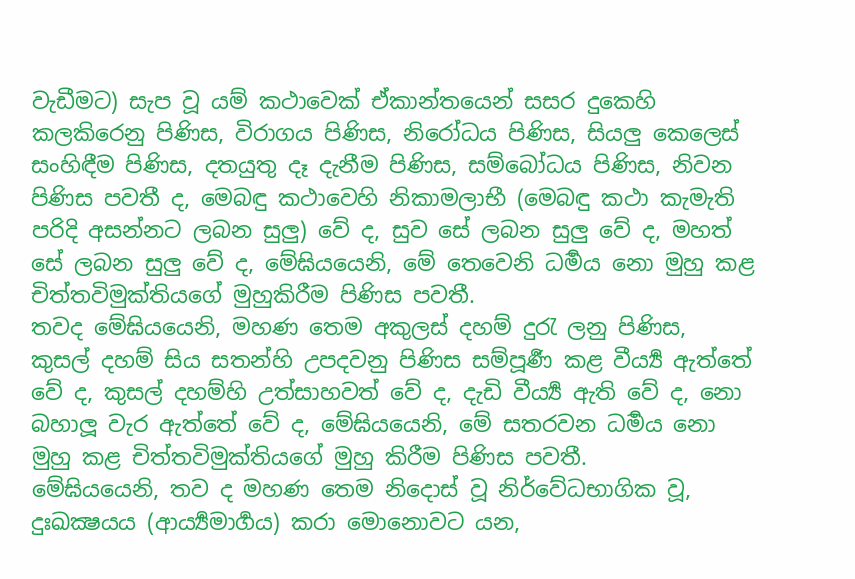වැඩීමට) සැප වූ යම් කථාවෙක් ඒකාන්තයෙන් සසර දුකෙහි කලකිරෙනු පිණිස, විරාගය පිණිස, නිරෝධය පිණිස, සියලු කෙලෙස් සංහිඳීම පිණිස, දතයුතු දෑ දැනීම පිණිස, සම්බෝධය පිණිස, නිවන පිණිස පවතී ද, මෙබඳු කථාවෙහි නිකාමලාභී (මෙබඳු කථා කැමැති පරිදි අසන්නට ලබන සුලු) වේ ද, සුව සේ ලබන සුලු වේ ද, මහත් සේ ලබන සුලු වේ ද, මේඝියයෙනි, මේ තෙවෙනි ධර්‍මය නො මුහු කළ චිත්තවිමුක්තියගේ මුහුකිරීම පිණිස පවතී.
තවද මේඝියයෙනි, මහණ තෙම අකුලස් දහම් දුරැ ලනු පිණිස, කුසල් දහම් සිය සතන්හි උපදවනු පිණිස සම්පූර්‍ණ කළ වීර්‍ය්‍ය ඇත්තේ වේ ද, කුසල් දහම්හි උත්සාහවත් වේ ද, දැඩි වීර්‍ය්‍ය ඇති වේ ද, නො බහාලූ වැර ඇත්තේ වේ ද, මේඝියයෙනි, මේ සතරවන ධර්‍මය නො මුහු කළ චිත්තවිමුක්තියගේ මුහු කිරීම පිණිස පවතී.
මේඝියයෙනි, තව ද මහණ තෙම නිදොස් වූ නිර්වේධභාගික වූ, දුඃඛක්‍ෂයය (ආර්‍ය්‍යමාර්‍ගය) කරා මොනොවට යන,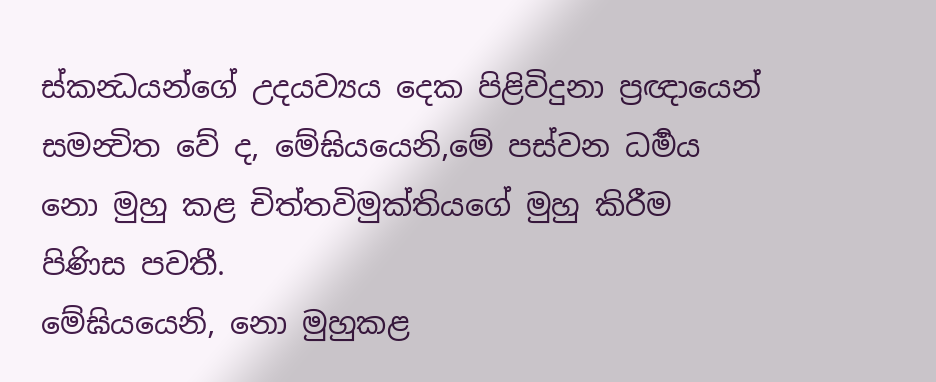ස්කන්‍ධයන්ගේ උදයව්‍යය දෙක පිළිවිදුනා ප්‍රඥායෙන් සමන්‍විත වේ ද, මේඝියයෙනි,මේ පස්වන ධර්‍මය නො මුහු කළ චිත්තවිමුක්තියගේ මුහු කිරීම පිණිස පවතී.
මේඝියයෙනි, නො මුහුකළ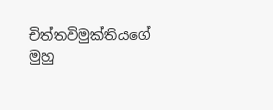චිත්තවිමුක්තියගේ මුහු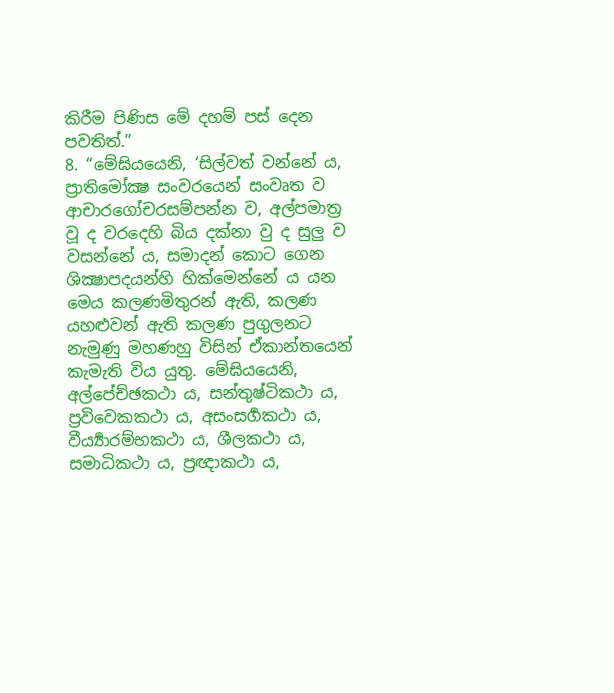කිරීම පිණිස මේ දහම් පස් දෙන පවතිත්.”
8. “මේඝියයෙනි, ‘සිල්වත් වන්නේ ය, ප්‍රාතිමෝක්‍ෂ සංවරයෙන් සංවෘත ව ආචාරගෝචරසම්පන්න ව, අල්පමාත්‍ර වූ ද වරදෙහි බිය දක්නා වු ද සුලු ව වසන්නේ ය, සමාදන් කොට ගෙන ශික්‍ෂාපදයන්හි හික්මෙන්නේ ය යන මෙය කලණමිතුරන් ඇති, කලණ යහළුවන් ඇති කලණ පුගුලනට නැමුණු මහණහු විසින් ඒකාන්තයෙන් කැමැති විය යුතු. මේඝියයෙනි, අල්පේච්ඡකථා ය, සන්තුෂ්ටිකථා ය, ප්‍රවිවෙකකථා ය, අසංසර්‍ගකථා ය, වීර්‍ය්‍යාරම්භකථා ය, ශීලකථා ය, සමාධිකථා ය, ප්‍රඥාකථා ය,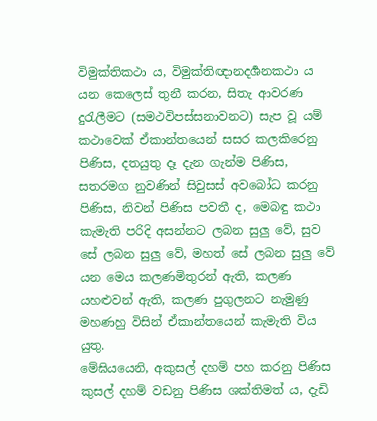විමුක්තිකථා ය, විමුක්තිඥානදර්‍ශනකථා ය යන කෙලෙස් තුනී කරන, සිතැ ආවරණ දුරැලීමට (සමථවිපස්සනාවනට) සැප වූ යම් කථාවෙක් ඒකාන්තයෙන් සසර කලකිරෙනු පිණිස, දතයුතු දෑ දැන ගැන්ම පිණිස, සතරමග නුවණින් සිවුසස් අවබෝධ කරනු පිණිස, නිවන් පිණිස පවතී ද, මෙබඳු කථා කැමැති පරිදි අසන්නට ලබන සුලු වේ, සුව සේ ලබන සුලු වේ, මහත් සේ ලබන සුලු වේ යන මෙය කලණමිතුරන් ඇති, කලණ යහළුවන් ඇති, කලණ පුගුලනට නැමුණු මහණහු විසින් ඒකාන්තයෙන් කැමැති විය යුතු.
මේඝියයෙනි, අකුසල් දහම් පහ කරනු පිණිස කුසල් දහම් වඩනු පිණිස ශක්තිමත් ය, දැඩි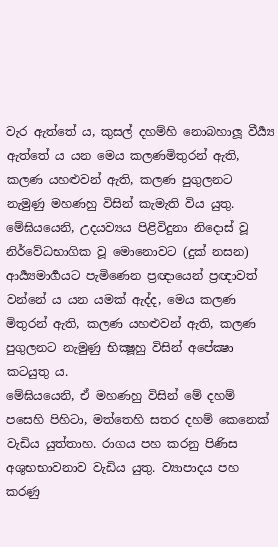වැර ඇත්තේ ය, කුසල් දහම්හි නොබහාලූ වීර්‍ය්‍ය ඇත්තේ ය යන මෙය කලණමිතුරන් ඇති, කලණ යහළුවන් ඇති, කලණ පුගුලනට නැමුණු මහණහු විසින් කැමැති විය යුතු.
මේඝියයෙනි, උදයව්‍යය පිළිවිදුනා නිදොස් වූ නිර්වේධභාගික වූ මොනොවට (දුක් නසන) ආර්‍ය්‍යමාර්‍ගයට පැමිණෙන ප්‍රඥායෙන් ප්‍රඥාවත් වන්නේ ය යන යමක් ඇද්ද, මෙය කලණ මිතුරන් ඇති, කලණ යහළුවන් ඇති, කලණ පුගුලනට නැමුණු භික්‍ෂූහු විසින් අපේක්‍ෂා කටයුතු ය.
මේඝියයෙනි, ඒ මහණහු විසින් මේ දහම් පසෙහි පිහිටා, මත්තෙහි සතර දහම් කෙනෙක් වැඩිය යුත්තාහ. රාගය පහ කරනු පිණිස අශුභභාවනාව වැඩිය යුතු. ව්‍යාපාදය පහ කරණු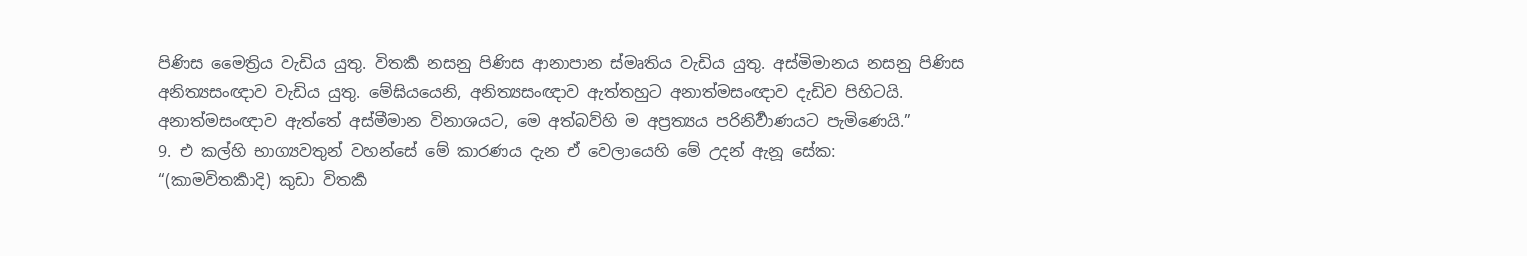පිණිස මෛත්‍රිය වැඩිය යුතු. විතර්‍ක නසනු පිණිස ආනාපාන ස්මෘතිය වැඩිය යුතු. අස්මිමානය නසනු පිණිස අනිත්‍යසංඥාව වැඩිය යුතු. මේඝියයෙනි, අනිත්‍යසංඥාව ඇත්තහුට අනාත්මසංඥාව දැඩිව පිහිටයි. අනාත්මසංඥාව ඇත්තේ අස්මීමාන විනාශයට, මෙ අත්බව්හි ම අප්‍රත්‍යය පරිනිර්‍වාණයට පැමිණෙයි.”
9. එ කල්හි භාග්‍යවතුන් වහන්සේ මේ කාරණය දැන ඒ වෙලායෙහි මේ උදන් ඇනූ සේක:
“(කාමවිතර්‍කාදි) කුඩා විතර්‍ක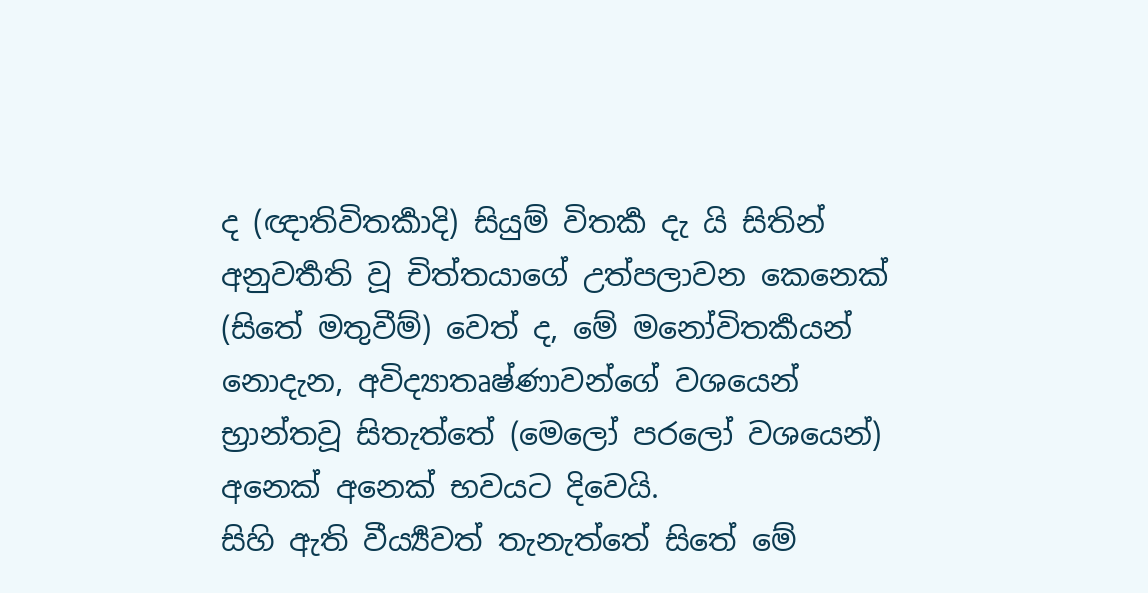ද (ඥාතිවිතර්‍කාදි) සියුම් විතර්‍ක දැ යි සිතින් අනුවර්‍තති වූ චිත්තයාගේ උත්පලාවන කෙනෙක් (සිතේ මතුවීම්) වෙත් ද, මේ මනෝවිතර්‍කයන් නොදැන, අවිද්‍යාතෘෂ්ණාවන්ගේ වශයෙන් භ්‍රාන්තවූ සිතැත්තේ (මෙලෝ පරලෝ වශයෙන්) අනෙක් අනෙක් භවයට දිවෙයි.
සිහි ඇති වීර්‍ය්‍යවත් තැනැත්තේ සිතේ මේ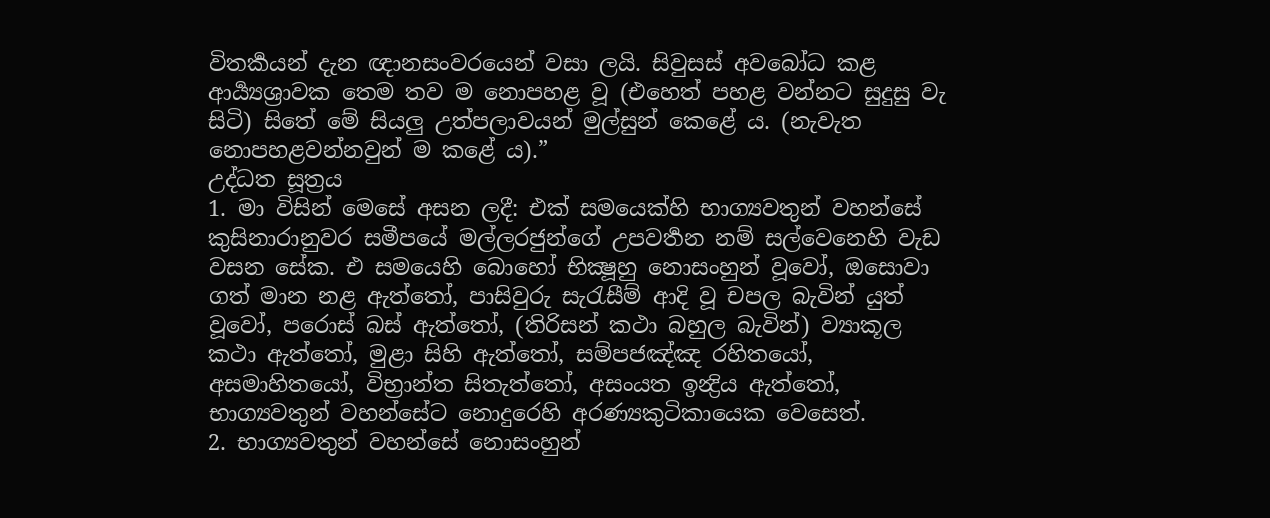විතර්‍කයන් දැන ඥානසංවරයෙන් වසා ලයි. සිවුසස් අවබෝධ කළ ආර්‍ය්‍යශ්‍රාවක තෙම තව ම නොපහළ වූ (එහෙත් පහළ වන්නට සුදුසු වැ සිටි) සිතේ මේ සියලු උත්පලාවයන් මුල්සුන් කෙළේ ය. (නැවැත නොපහළවන්නවුන් ම කළේ ය).”
උද්ධත සූත්‍රය
1. මා විසින් මෙසේ අසන ලදී: එක් සමයෙක්හි භාග්‍යවතුන් වහන්සේ කුසිනාරානුවර සමීපයේ මල්ලරජුන්ගේ උපවර්‍තන නම් සල්වෙනෙහි වැඩ වසන සේක. එ සමයෙහි බොහෝ භික්‍ෂූහු නොසංහුන් වූවෝ, ඔසොවා ගත් මාන නළ ඇත්තෝ, පාසිවුරු සැරැසීම් ආදි වූ චපල බැවින් යුත් වූවෝ, පරොස් බස් ඇත්තෝ, (තිරිසන් කථා බහුල බැවින්) ව්‍යාකූල කථා ඇත්තෝ, මුළා සිහි ඇත්තෝ, සම්පජඤ්ඤ රහිතයෝ, අසමාහිතයෝ, විභ්‍රාන්ත සිතැත්තෝ, අසංයත ඉන්‍ද්‍රිය ඇත්තෝ, භාග්‍යවතුන් වහන්සේට නොදුරෙහි අරණ්‍යකුටිකායෙක වෙසෙත්.
2. භාග්‍යවතුන් වහන්සේ නොසංහුන්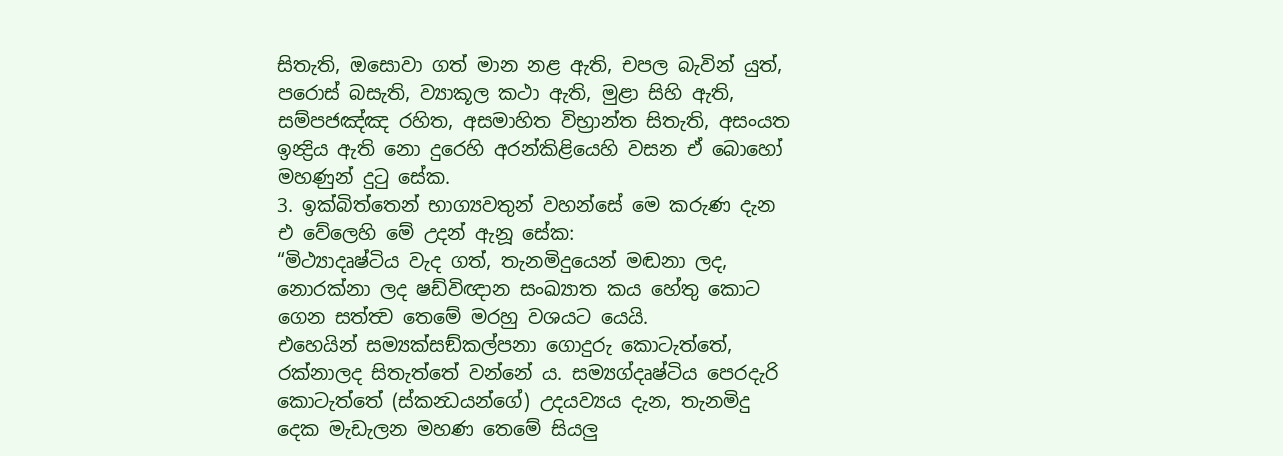සිතැති, ඔසොවා ගත් මාන නළ ඇති, චපල බැවින් යුත්, පරොස් බසැති, ව්‍යාකූල කථා ඇති, මුළා සිහි ඇති, සම්පජඤ්ඤ රහිත, අසමාහිත විභ්‍රාන්ත සිතැති, අසංයත ඉන්‍ද්‍රිය ඇති නො දුරෙහි අරන්කිළියෙහි වසන ඒ බොහෝ මහණුන් දුටු සේක.
3. ඉක්බිත්තෙන් භාග්‍යවතුන් වහන්සේ මෙ කරුණ දැන එ වේලෙහි මේ උදන් ඇනූ සේක:
“මිථ්‍යාදෘෂ්ටිය වැද ගත්, තැනමිදුයෙන් මඬනා ලද, නොරක්නා ලද ෂඩ්විඥාන සංඛ්‍යාත කය හේතු කොට ගෙන සත්ත්‍ව තෙමේ මරහු වශයට යෙයි.
එහෙයින් සම්‍යක්සඞ්කල්පනා ගොදුරු කොටැත්තේ, රක්නාලද සිතැත්තේ වන්නේ ය. සම්‍යග්දෘෂ්ටිය පෙරදැරි කොටැත්තේ (ස්කන්‍ධයන්ගේ) උදයව්‍යය දැන, තැනමිදු දෙක මැඩැලන මහණ තෙමේ සියලු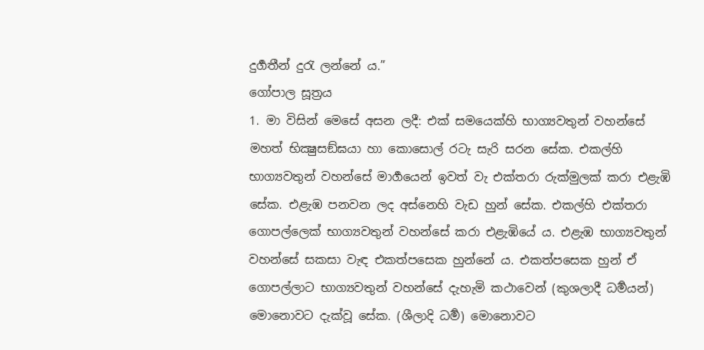දුර්‍ගතීන් දුරැ ලන්නේ ය.”
ගෝපාල සූත්‍රය
1. මා විසින් මෙසේ අසන ලදී: එක් සමයෙක්හි භාග්‍යවතුන් වහන්සේ මහත් භික්‍ෂුසඞ්ඝයා හා කොසොල් රටැ සැරි සරන සේක. එකල්හි භාග්‍යවතුන් වහන්සේ මාර්‍ගයෙන් ඉවත් වැ එක්තරා රුක්මුලක් කරා එළැඹි සේක. එළැඹ පනවන ලද අස්නෙහි වැඩ හුන් සේක. එකල්හි එක්තරා ගොපල්ලෙක් භාග්‍යවතුන් වහන්සේ කරා එළැඹියේ ය. එළැඹ භාග්‍යවතුන් වහන්සේ සකසා වැඳ එකත්පසෙක හුන්නේ ය. එකත්පසෙක හුන් ඒ ගොපල්ලාට භාග්‍යවතුන් වහන්සේ දැහැමි කථාවෙන් (කුශලාදී ධර්‍මයන්) මොනොවට දැක්වූ සේක. (ශීලාදි ධර්‍ම) මොනොවට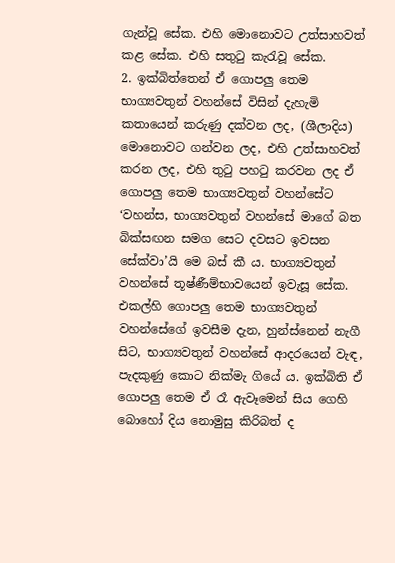ගැන්වූ සේක. එහි මොනොවට උත්සාහවත් කළ සේක. එහි සතුටු කැරැවූ සේක.
2. ඉක්බිත්තෙන් ඒ ගොපලු තෙම භාග්‍යවතුන් වහන්සේ විසින් දැහැමි කතායෙන් කරුණු දක්වන ලද, (ශීලාදිය) මොනොවට ගන්වන ලද, එහි උත්සාහවත් කරන ලද, එහි තුටු පහටු කරවන ලද ඒ ගොපලු තෙම භාග්‍යවතුන් වහන්සේට ‘වහන්ස, භාග්‍යවතුන් වහන්සේ මාගේ බත බික්සඟන සමග සෙට දවසට ඉවසන සේක්වා’යි මෙ බස් කී ය. භාග්‍යවතුන් වහන්සේ තූෂ්ණීම්භාවයෙන් ඉවැසූ සේක. එකල්හි ගොපලු තෙම භාග්‍යවතුන් වහන්සේගේ ඉවසීම දැන, හුන්ස්නෙන් නැගී සිට, භාග්‍යවතුන් වහන්සේ ආදරයෙන් වැඳ, පැදකුණු කොට නික්මැ ගියේ ය. ඉක්බිති ඒ ගොපලු තෙම ඒ රෑ ඇවෑමෙන් සිය ගෙහි බොහෝ දිය නොමුසු කිරිබත් ද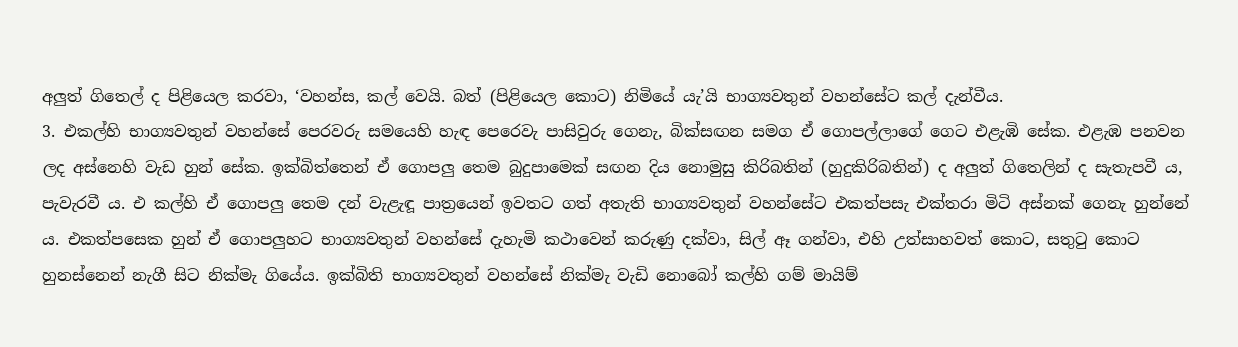අලුත් ගිතෙල් ද පිළියෙල කරවා, ‘වහන්ස, කල් වෙයි. බත් (පිළියෙල කොට) නිමියේ යැ’යි භාග්‍යවතුන් වහන්සේට කල් දැන්වීය.
3. එකල්හි භාග්‍යවතුන් වහන්සේ පෙරවරු සමයෙහි හැඳ පෙරෙවැ පාසිවුරු ගෙනැ, බික්සඟන සමග ඒ ගොපල්ලාගේ ගෙට එළැඹි සේක. එළැඹ පනවන ලද අස්නෙහි වැඩ හුන් සේක. ඉක්බිත්තෙන් ඒ ගොපලු තෙම බුදුපාමෙක් සඟන දිය නොමුසු කිරිබතින් (හුදුකිරිබතින්) ද අලුත් ගිතෙලින් ද සැතැපවී ය, පැවැරවී ය. එ කල්හි ඒ ගොපලු තෙම දන් වැළැඳූ පාත්‍රයෙන් ඉවතට ගත් අතැති භාග්‍යවතුන් වහන්සේට එකත්පසැ එක්තරා මිටි අස්නක් ගෙනැ හුන්නේ ය. එකත්පසෙක හුන් ඒ ගොපලුහට භාග්‍යවතුන් වහන්සේ දැහැමි කථාවෙන් කරුණු දක්වා, සිල් ඈ ගන්වා, එහි උත්සාහවත් කොට, සතුටු කොට හුනස්නෙන් නැගී සිට නික්මැ ගියේය. ඉක්බිති භාග්‍යවතුන් වහන්සේ නික්මැ වැඩි නොබෝ කල්හි ගම් මායිම්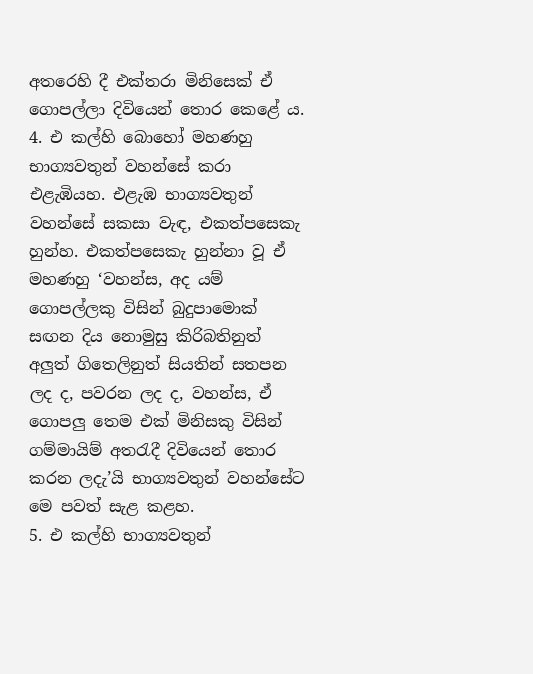අතරෙහි දී එක්තරා මිනිසෙක් ඒ ගොපල්ලා දිවියෙන් තොර කෙළේ ය.
4. එ කල්හි බොහෝ මහණහු භාග්‍යවතුන් වහන්සේ කරා එළැඹියහ. එළැඹ භාග්‍යවතුන් වහන්සේ සකසා වැඳ, එකත්පසෙකැ හුන්හ. එකත්පසෙකැ හුන්නා වූ ඒ මහණහු ‘වහන්ස, අද යම් ගොපල්ලකු විසින් බුදුපාමොක් සඟන දිය නොමුසු කිරිබතිනුත් අලුත් ගිතෙලිනුත් සියතින් සතපන ලද ද, පවරන ලද ද, වහන්ස, ඒ ගොපලු තෙම එක් මිනිසකු විසින් ගම්මායිම් අතරැදී දිවියෙන් තොර කරන ලදැ’යි භාග්‍යවතුන් වහන්සේට මෙ පවත් සැළ කළහ.
5. එ කල්හි භාග්‍යවතුන්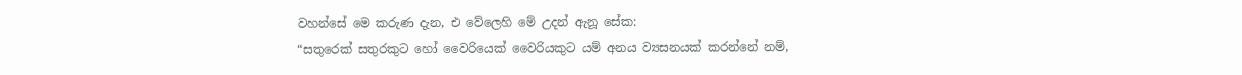වහන්සේ මෙ කරුණ දැන, එ වේලෙහි මේ උදන් ඇනූ සේක:
“සතුරෙක් සතුරකුට හෝ වෛරියෙක් වෛරියකුට යම් අනය ව්‍යසනයක් කරන්නේ නම්,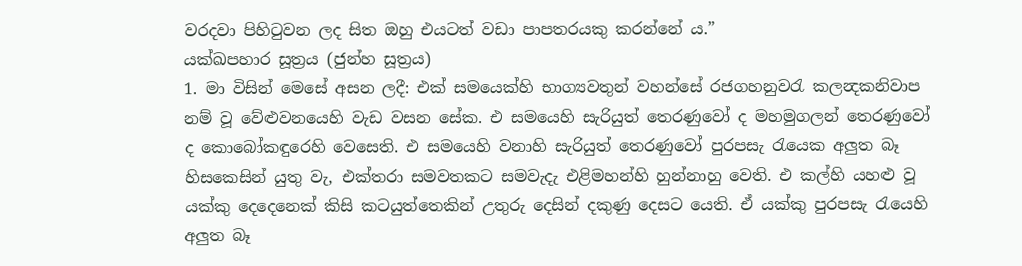වරදවා පිහිටුවන ලද සිත ඔහු එයටත් වඩා පාපතරයකු කරන්නේ ය.”
යක්ඛපහාර සූත්‍රය (ජුන්හ සූත්‍රය)
1. මා විසින් මෙසේ අසන ලදී: එක් සමයෙක්හි භාග්‍යවතුන් වහන්සේ රජගහනුවරැ කලන්‍දකනිවාප නම් වූ වේළුවනයෙහි වැඩ වසන සේක. එ සමයෙහි සැරියුත් තෙරණුවෝ ද මහමුගලන් තෙරණුවෝ ද කොබෝකඳුරෙහි වෙසෙති. එ සමයෙහි වනාහි සැරියුත් තෙරණුවෝ පුරපසැ රැයෙක අලුත බෑ හිසකෙසින් යුතු වැ, එක්තරා සමවතකට සමවැදැ එළිමහන්හි හුන්නාහු වෙති. එ කල්හි යහළු වූ යක්කු දෙදෙනෙක් කිසි කටයුත්තෙකින් උතුරු දෙසින් දකුණු දෙසට යෙති. ඒ යක්කු පුරපසැ රැයෙහි අලුත බෑ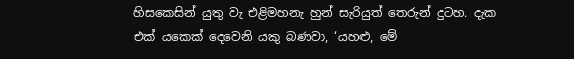හිසකෙසින් යුතු වැ එළිමහනැ හුන් සැරියුත් තෙරුන් දුටහ. දැක එක් යකෙක් දෙවෙනි යකු බණවා, ‘යහළු, මේ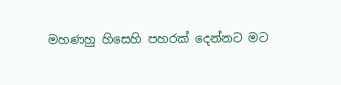මහණහු හිසෙහි පහරක් දෙන්නට මට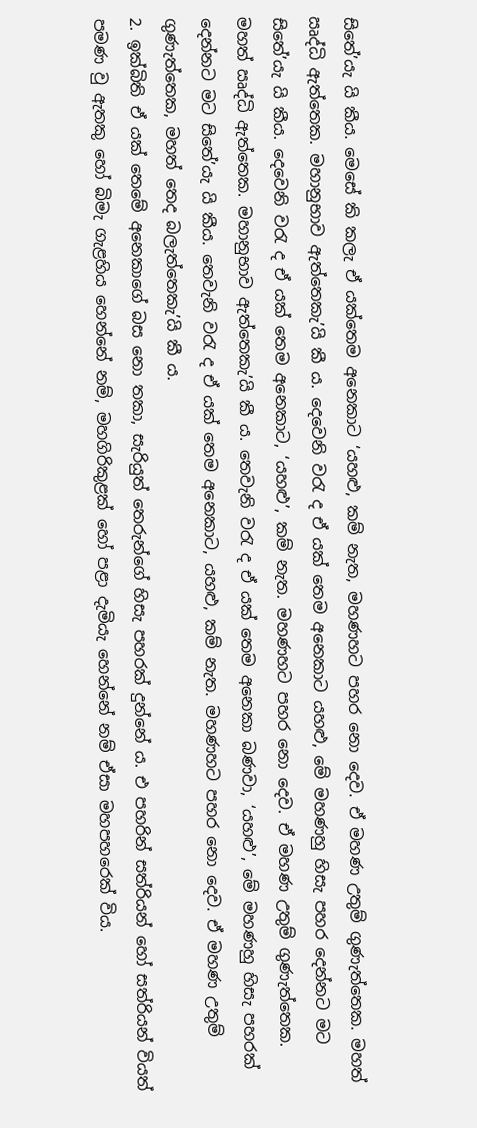සිතේ’යැ යි කීය. මෙසේ කි කලැ ඒ යක්තෙම අනෙකාට ‘යහළු, කම් නැත, මහණහට පහර නො දෙව. ඒ මහණ උතුම් ගුණැත්තෙක. මහත් ඍද්ධි ඇත්තෙක. මහානුභාව ඇත්තෙකැ’යි කී ය. දෙවෙනි වරැ ද ඒ යක් තෙම අනෙකාට යහළු, මේ මහණහු හිසැ පහර දෙන්නට මට සිතේ’යැ යි කීය. දෙවෙනි වරැ ද ඒ යක් තෙම අනෙකාට, ‘යහළු’, කම් නැත. මහණහට පහර නො දෙව. ඒ මහණ උතුම් ගුණැත්තෙක. මහත් ඍද්ධි ඇත්තෙක. මහානුභාව ඇත්තෙකැ’යි කී ය. තෙවැනි වරැ ද ඒ යක් තෙම අනෙකා බණවා, ‘යහළු’, මේ මහණහු හිසැ පහරක් දෙන්නට මට සිතේ’යැ යි කීය. තෙවැනි වරැ ද ඒ යක් තෙම අනෙකාට, යහළු, කම් නැත. මහණහට පහර නො දෙව. ඒ මහණ උතුම් ගුණැත්තෙක, මහත් තෙද බලැත්තෙකැ’යි කී ය.
2. ඉක්බිති ඒ යක් තෙමේ අනෙකාගේ බස නො තකා, සැරියුත් තෙරුන්ගේ හිසැ පහරක් දුන්නේ ය. එ පහරින් සත්රියන් හෝ සත්රියන් වියත් පමණ වු ඇතකු හෝ බිමැ ගැළහිය හෙන්නේ නම්, මහගිරිකුළක් හෝ පළා දැමියැ හෙන්නේ නම් ඒසා මහපහරෙක් විය.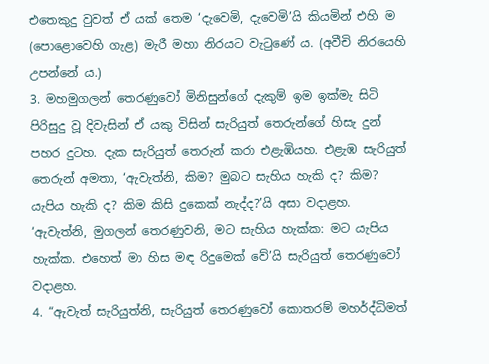එතෙකුදු වුවත් ඒ යක් තෙම ‘දැවෙමි, දැවෙමි’යි කියමින් එහි ම (පොළොවෙහි ගැළ) මැරී මහා නිරයට වැටුණේ ය. (අවීචි නිරයෙහි උපන්නේ ය.)
3. මහමුගලන් තෙරණුවෝ මිනිසුන්ගේ දැකුම් ඉම ඉක්මැ සිටි පිරිසුදු වූ දිවැසින් ඒ යකු විසින් සැරියුත් තෙරුන්ගේ හිසැ දුන් පහර දුටහ. දැක සැරියුත් තෙරුන් කරා එළැඹියහ. එළැඹ සැරියුත් තෙරුන් අමතා, ‘ඇවැත්නි, කිම? මුබට සැහිය හැකි ද? කිම? යැපිය හැකි ද? කිම කිසි දුකෙක් නැද්ද?’යි අසා වදාළහ. ‘ඇවැත්නි, මුගලන් තෙරණුවනි, මට සැහිය හැක්ක: මට යැපිය හැක්ක. එහෙත් මා හිස මඳ රිදුමෙක් වේ’යි සැරියුත් තෙරණුවෝ වදාළහ.
4. “ඇවැත් සැරියුත්නි, සැරියුත් තෙරණුවෝ කොතරම් මහර්ද්ධිමත්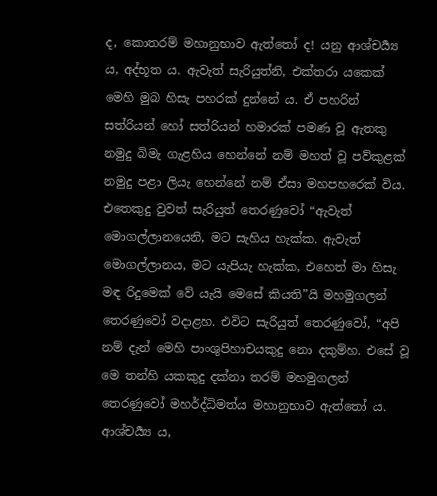ද, කොතරම් මහානුභාව ඇත්තෝ ද! යනු ආශ්චර්‍ය්‍ය ය, අද්භූත ය. ඇවැත් සැරියුත්නි, එක්තරා යකෙක් මෙහි මුබ හිසැ පහරක් දුන්නේ ය. ඒ පහරින් සත්රියන් හෝ සත්රියන් හමාරක් පමණ වූ ඇතකු නමුදු බිමැ ගැළහිය හෙන්නේ නම් මහත් වූ පව්කුළක් නමුදු පළා ලියැ හෙන්නේ නම් ඒසා මහපහරෙක් විය. එතෙකුදු වුවත් සැරියුත් තෙරණුවෝ “ඇවැත් මොගල්ලානයෙනි, මට සැහිය හැක්ක. ඇවැත් මොගල්ලානය, මට යැපියැ හැක්ක, එහෙත් මා හිසැ මඳ රිදුමෙක් වේ යැයි මෙසේ කියති”යි මහමුගලන් තෙරණුවෝ වදාළහ. එවිට සැරියුත් තෙරණුවෝ, “අපි නම් දැන් මෙහි පාංශුපිහාචයකුදු නො දකුම්හ. එසේ වූ මෙ තන්හි යකකුදු දක්නා තරම් මහමුගලන් තෙරණුවෝ මහර්ද්ධිමත්ය මහානුභාව ඇත්තෝ ය. ආශ්චර්‍ය්‍ය ය,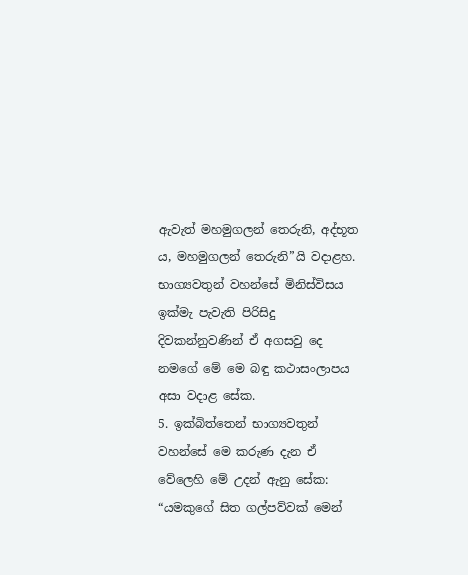ඇවැත් මහමුගලන් තෙරුනි, අද්භූත ය, මහමුගලන් තෙරුනි”යි වදාළහ. භාග්‍යවතුන් වහන්සේ මිනිස්විසය ඉක්මැ පැවැති පිරිසිදු දිවකන්නුවණින් ඒ අගසවු දෙ නමගේ මේ මෙ බඳු කථාසංලාපය අසා වදාළ සේක.
5. ඉක්බිත්තෙන් භාග්‍යවතුන් වහන්සේ මෙ කරුණ දැන ඒ වේලෙහි මේ උදන් ඇනු සේක:
“යමකුගේ සිත ගල්පව්වක් මෙන්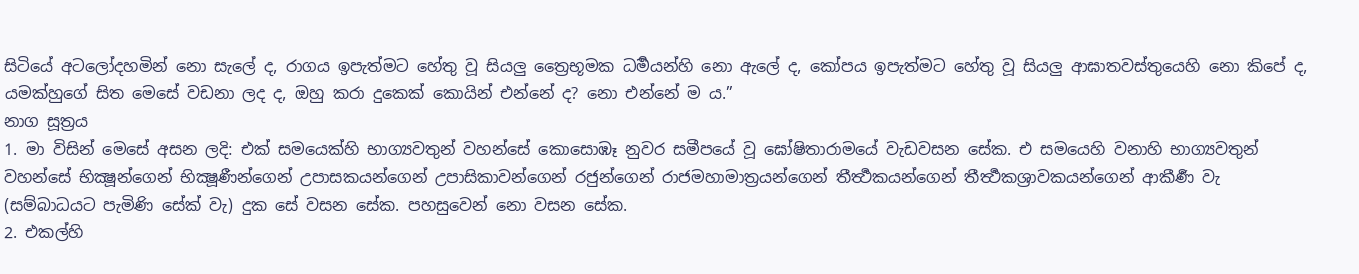සිටියේ අටලෝදහමින් නො සැලේ ද, රාගය ඉපැත්මට හේතු වූ සියලු ත්‍රෛභූමක ධර්‍මයන්හි නො ඇලේ ද, කෝපය ඉපැත්මට හේතු වූ සියලු ආඝාතවස්තුයෙහි නො කිපේ ද, යමක්හුගේ සිත මෙසේ වඩනා ලද ද, ඔහු කරා දුකෙක් කොයින් එන්නේ ද? නො එන්නේ ම ය.”
නාග සූත්‍රය
1. මා විසින් මෙසේ අසන ලදි: එක් සමයෙක්හි භාග්‍යවතුන් වහන්සේ කොසොඹෑ නුවර සමීපයේ වූ ඝෝෂිතාරාමයේ වැඩවසන සේක. එ සමයෙහි වනාහි භාග්‍යවතුන් වහන්සේ භික්‍ෂූන්ගෙන් භික්‍ෂූණීන්ගෙන් උපාසකයන්ගෙන් උපාසිකාවන්ගෙන් රජුන්ගෙන් රාජමහාමාත්‍රයන්ගෙන් තීර්‍ත්‍ථකයන්ගෙන් තීර්‍ත්‍ථකශ්‍රාවකයන්ගෙන් ආකීර්‍ණ වැ (සම්බාධයට පැමිණි සේක් වැ) දුක සේ වසන සේක. පහසුවෙන් නො වසන සේක.
2. එකල්හි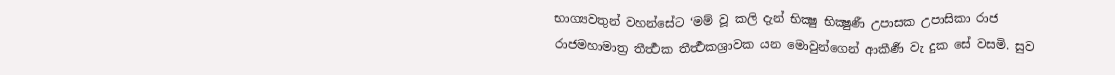භාග්‍යවතුන් වහන්සේට ‘මම් වූ කලි දැන් භික්‍ෂු භික්‍ෂුණී උපාසක උපාසිකා රාජ රාජමහාමාත්‍ර තීර්‍ත්‍ථක තීර්‍ත්‍ථකශ්‍රාවක යන මොවුන්ගෙන් ආකීර්‍ණ වැ දුක සේ වසමි. සුව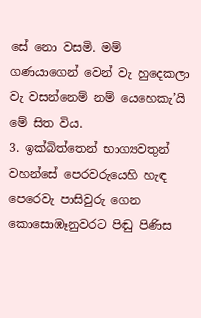සේ නො වසමි. මම් ගණයාගෙන් වෙන් වැ හුදෙකලා වැ වසන්නෙම් නම් යෙහෙකැ’යි මේ සිත විය.
3. ඉක්බිත්තෙන් භාග්‍යවතුන් වහන්සේ පෙරවරුයෙහි හැඳ පෙරෙවැ පාසිවුරු ගෙන කොසොඹෑනුවරට පිඬු පිණිස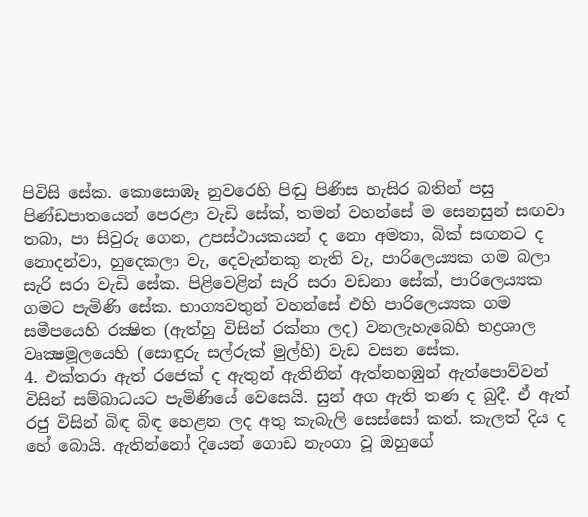පිවිසි සේක. කොසොඹෑ නුවරෙහි පිඬු පිණිස හැසිර බතින් පසු පිණ්ඩපාතයෙන් පෙරළා වැඩි සේක්, තමන් වහන්සේ ම සෙනසුන් සඟවා තබා, පා සිවුරු ගෙන, උපස්ථායකයන් ද නො අමතා, බික් සඟනට ද නොදන්වා, හුදෙකලා වැ, දෙවැන්නකු නැති වැ, පාරිලෙය්‍යක ගම බලා සැරි සරා වැඩි සේක. පිළිවෙළින් සැරි සරා වඩනා සේක්, පාරිලෙය්‍යක ගමට පැමිණි සේක. භාග්‍යවතුන් වහන්සේ එහි පාරිලෙය්‍යක ගම සමීපයෙහි රක්‍ෂිත (ඇත්හු විසින් රක්නා ලද) වනලැහැබෙහි භද්‍රශාල වෘක්‍ෂමූලයෙහි (සොඳුරු සල්රුක් මුල්හි) වැඩ වසන සේක.
4. එක්තරා ඇත් රජෙක් ද ඇතුන් ඇතිනින් ඇත්නහඹුන් ඇත්පොව්වන් විසින් සම්බාධයට පැමිණියේ වෙසෙයි. සුන් අග ඇති තණ ද බුදී. ඒ ඇත් රජු විසින් බිඳ බිඳ හෙළන ලද අතු කැබැලි සෙස්සෝ කත්. කැලත් දිය ද හේ බොයි. ඇතින්නෝ දියෙන් ගොඩ නැංගා වූ ඔහුගේ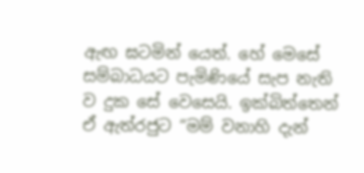ඇඟ ඝටමින් යෙත්. හේ මෙසේ සම්බාධයට පැමිණියේ සැප නැති ව දුක සේ වෙසෙයි. ඉක්බිත්තෙන් ඒ ඇත්රජුට “මම් වනාහි දැන්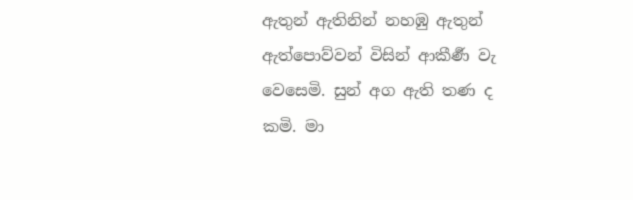ඇතුන් ඇතිනින් නහඹු ඇතුන් ඇත්පොව්වන් විසින් ආකීර්‍ණ වැ වෙසෙමි. සුන් අග ඇති තණ ද කමි. මා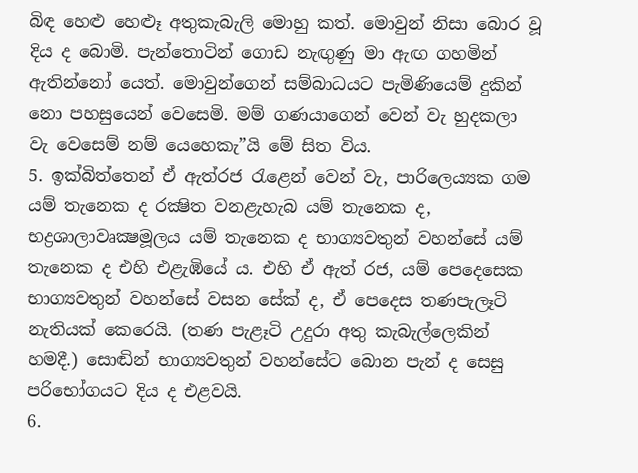බිඳ හෙළු හෙළූ අතුකැබැලි මොහු කත්. මොවුන් නිසා බොර වූ දිය ද බොමි. පැන්තොටින් ගොඩ නැඟුණු මා ඇඟ ගහමින් ඇතින්නෝ යෙත්. මොවුන්ගෙන් සම්බාධයට පැමිණියෙම් දුකින් නො පහසුයෙන් වෙසෙමි. මම් ගණයාගෙන් වෙන් වැ හුදකලා වැ වෙසෙම් නම් යෙහෙකැ”යි මේ සිත විය.
5. ඉක්බිත්තෙන් ඒ ඇත්රජ රැළෙන් වෙන් වැ, පාරිලෙය්‍යක ගම යම් තැනෙක ද රක්‍ෂිත වනළැහැබ යම් තැනෙක ද, භද්‍රශාලාවෘක්‍ෂමූලය යම් තැනෙක ද භාග්‍යවතුන් වහන්සේ යම් තැනෙක ද එහි එළැඹියේ ය. එහි ඒ ඇත් රජ, යම් පෙදෙසෙක භාග්‍යවතුන් වහන්සේ වසන සේක් ද, ඒ පෙදෙස තණපැලෑටි නැතියක් කෙරෙයි. (තණ පැළෑටි උදුරා අතු කැබැල්ලෙකින් හමදී.) සොඬින් භාග්‍යවතුන් වහන්සේට බොන පැන් ද සෙසු පරිභෝගයට දිය ද එළවයි.
6.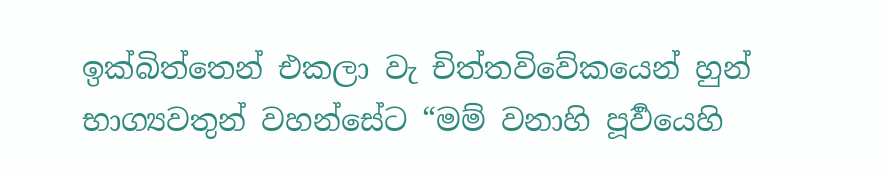ඉක්බිත්තෙන් එකලා වැ චිත්තවිවේකයෙන් හුන් භාග්‍යවතුන් වහන්සේට “මම් වනාහි පූර්‍වයෙහි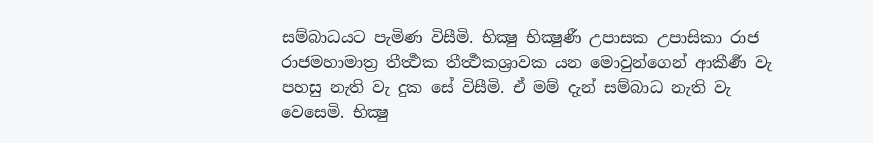සම්බාධයට පැමිණ විසීමි. භික්‍ෂු භික්‍ෂුණී උපාසක උපාසිකා රාජ රාජමහාමාත්‍ර තීර්‍ත්‍ථක තීර්‍ත්‍ථකශ්‍රාවක යන මොවුන්ගෙන් ආකීර්‍ණ වැ පහසු නැති වැ දුක සේ විසීමි. ඒ මම් දැන් සම්බාධ නැති වැ වෙසෙමි. භික්‍ෂු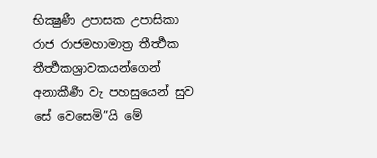භික්‍ෂුණී උපාසක උපාසිකා රාජ රාජමහාමාත්‍ර තීර්‍ත්‍ථක තීර්‍ත්‍ථකශ්‍රාවකයන්ගෙන් අනාකීර්‍ණ වැ පහසුයෙන් සුව සේ වෙසෙමි”යි මේ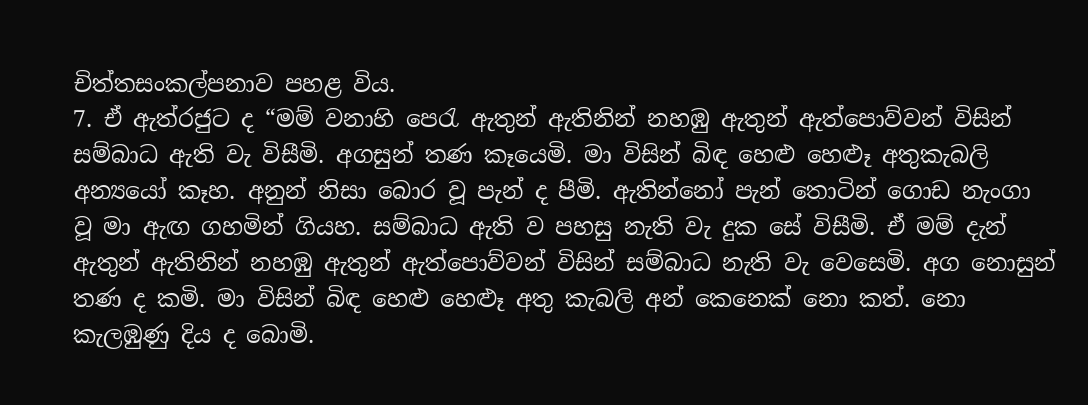චිත්තසංකල්පනාව පහළ විය.
7. ඒ ඇත්රජුට ද “මම් වනාහි පෙරැ ඇතුන් ඇතිනින් නහඹු ඇතුන් ඇත්පොව්වන් විසින් සම්බාධ ඇති වැ විසීමි. අගසුන් තණ කෑයෙමි. මා විසින් බිඳ හෙළු හෙළූ අතුකැබලි අන්‍යයෝ කෑහ. අනුන් නිසා බොර වූ පැන් ද පීමි. ඇතින්නෝ පැන් තොටින් ගොඩ නැංගා වූ මා ඇඟ ගහමින් ගියහ. සම්බාධ ඇති ව පහසු නැති වැ දුක සේ විසීමි. ඒ මම් දැන් ඇතුන් ඇතිනින් නහඹු ඇතුන් ඇත්පොව්වන් විසින් සම්බාධ නැති වැ වෙසෙමි. අග නොසුන් තණ ද කමි. මා විසින් බිඳ හෙළු හෙළූ අතු කැබලි අන් කෙනෙක් නො කත්. නො කැලඹුණු දිය ද බොමි.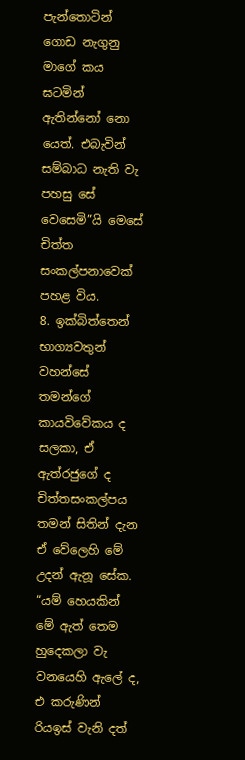පැන්තොටින් ගොඩ නැගුනු මාගේ කය ඝටමින් ඇතින්නෝ නො යෙත්. එබැවින් සම්බාධ නැති වැ පහසු සේ වෙසෙමි”යි මෙසේ චිත්ත සංකල්පනාවෙක් පහළ විය.
8. ඉක්බිත්තෙන් භාග්‍යවතුන් වහන්සේ තමන්ගේ කායවිවේකය ද සලකා, ඒ ඇත්රජුගේ ද චිත්තසංකල්පය තමන් සිතින් දැන ඒ වේලෙහි මේ උදන් ඇනූ සේක.
“යම් හෙයකින් මේ ඇත් තෙම හුදෙකලා වැ වනයෙහි ඇලේ ද, එ කරුණින් රියඉස් වැනි දත්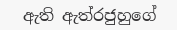ඇති ඇත්රජුහුගේ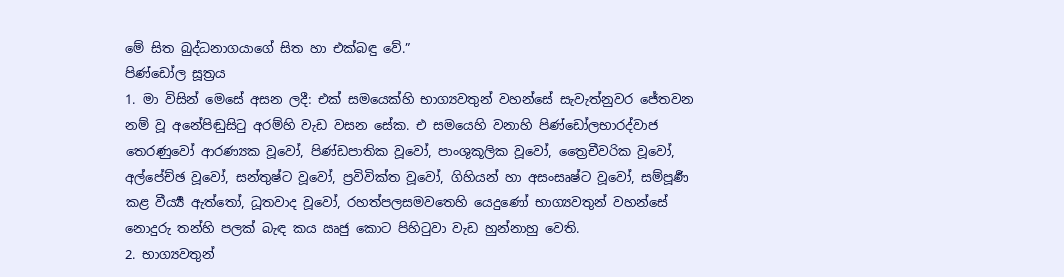මේ සිත බුද්ධනාගයාගේ සිත හා එක්බඳු වේ.”
පිණ්ඩෝල සූත්‍රය
1. මා විසින් මෙසේ අසන ලදී: එක් සමයෙක්හි භාග්‍යවතුන් වහන්සේ සැවැත්නුවර ජේතවන නම් වූ අනේපිඬුසිටු අරම්හි වැඩ වසන සේක. එ සමයෙහි වනාහි පිණ්ඩෝලභාරද්වාජ තෙරණුවෝ ආරණ්‍යක වූවෝ, පිණ්ඩපාතික වූවෝ, පාංශුකූලික වූවෝ, ත්‍රෛචීවරික වූවෝ, අල්පේච්ඡ වූවෝ, සන්තුෂ්ට වූවෝ, ප්‍රවිවික්ත වූවෝ, ගිහියන් හා අසංසෘෂ්ට වූවෝ, සම්පූර්‍ණ කළ වීර්‍ය්‍ය ඇත්තෝ, ධූතවාද වූවෝ, රහත්පලසමවතෙහි යෙදුණෝ භාග්‍යවතුන් වහන්සේ නොදුරු තන්හි පලක් බැඳ කය ඍජු කොට පිහිටුවා වැඩ හුන්නාහු වෙති.
2. භාග්‍යවතුන්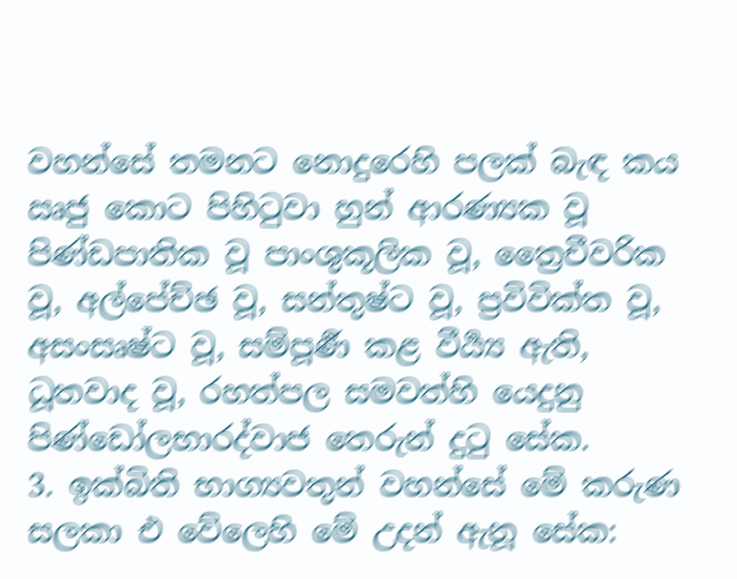වහන්සේ තමනට නොදුරෙහි පලක් බැඳ කය ඍජු කොට පිහිටුවා හුන් ආරණ්‍යක වූ පිණ්ඩපාතික වූ පාංශුකූලික වූ, ත්‍රෛචීවරික වූ, අල්පේච්ඡ වූ, සන්තුෂ්ට වූ, ප්‍රවිවික්ත වූ, අසංසෘෂ්ට වූ, සම්පූර්‍ණ කළ වීර්‍ය්‍ය ඇති, ධූතවාද වූ, රහත්පල සමවත්හි යෙදුනු පිණ්ඩෝලභාරද්වාජ තෙරුන් දුටු සේක.
3. ඉක්බිති භාග්‍යවතුන් වහන්සේ මේ කරුණ සලකා එ වේලෙහි මේ උදන් ඇනූ සේක: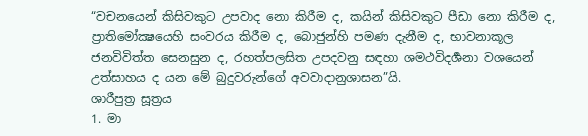“වචනයෙන් කිසිවකුට උපවාද නො කිරීම ද, කයින් කිසිවකුට පීඩා නො කිරීම ද, ප්‍රාතිමෝක්‍ෂයෙහි සංවරය කිරීම ද, බොජුන්හි පමණ දැනීම ද, භාවනාකූල ජනවිවිත්ත සෙනසුන ද, රහත්පලසිත උපදවනු සඳහා ශමථවිදර්‍ශනා වශයෙන් උත්සාහය ද යන මේ බුදුවරුන්ගේ අවවාදානුශාසන”යි.
ශාරීපුත්‍ර සූත්‍රය
1. මා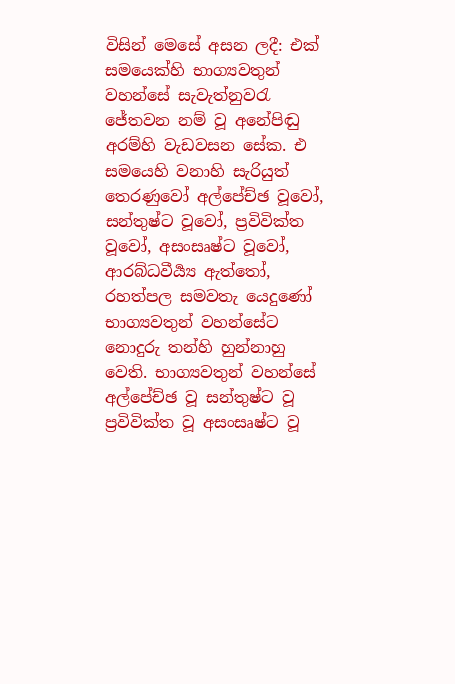විසින් මෙසේ අසන ලදී: එක් සමයෙක්හි භාග්‍යවතුන් වහන්සේ සැවැත්නුවරැ ජේතවන නම් වූ අනේපිඬු අරම්හි වැඩවසන සේක. එ සමයෙහි වනාහි සැරියුත් තෙරණුවෝ අල්පේච්ඡ වූවෝ, සන්තුෂ්ට වූවෝ, ප්‍රවිවික්ත වූවෝ, අසංසෘෂ්ට වූවෝ, ආරබ්ධවීර්‍ය්‍ය ඇත්තෝ, රහත්පල සමවතැ යෙදුණෝ භාග්‍යවතුන් වහන්සේට නොදුරු තන්හි හුන්නාහු වෙති. භාග්‍යවතුන් වහන්සේ අල්පේච්ඡ වූ සන්තුෂ්ට වූ ප්‍රවිවික්ත වූ අසංසෘෂ්ට වූ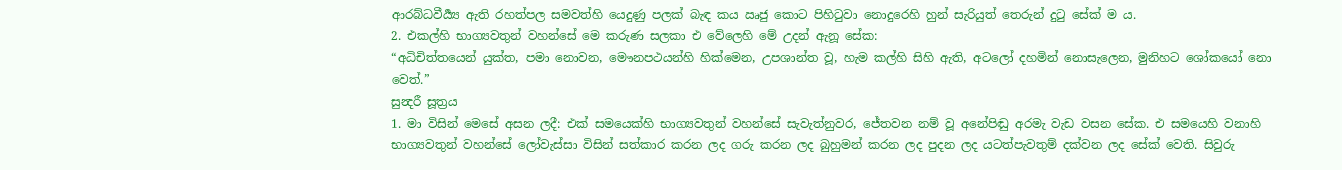ආරබ්ධවීර්‍ය්‍ය ඇති රහත්පල සමවත්හි යෙදුණු පලක් බැඳ කය ඍජු කොට පිහිටුවා නොදුරෙහි හුන් සැරියුත් තෙරුන් දුටු සේක් ම ය.
2. එකල්හි භාග්‍යවතුන් වහන්සේ මෙ කරුණ සලකා එ වේලෙහි මේ උදන් ඇනූ සේක:
“අධිචිත්තයෙන් යුක්ත, පමා නොවන, මෞනපථයන්හි හික්මෙන, උපශාන්ත වූ, හැම කල්හි සිහි ඇති, අටලෝ දහමින් නොසැලෙන, මුනිහට ශෝකයෝ නො වෙත්.”
සුන්‍දරී සූත්‍රය
1. මා විසින් මෙසේ අසන ලදී: එක් සමයෙක්හි භාග්‍යවතුන් වහන්සේ සැවැත්නුවර, ජේතවන නම් වූ අනේපිඬු අරමැ වැඩ වසන සේක. එ සමයෙහි වනාහි භාග්‍යවතුන් වහන්සේ ලෝවැස්සා විසින් සත්කාර කරන ලද ගරු කරන ලද බුහුමන් කරන ලද පුදන ලද යටත්පැවතුම් දක්වන ලද සේක් වෙති. සිවුරු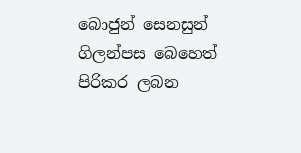බොජුන් සෙනසුන් ගිලන්පස බෙහෙත් පිරිකර ලබන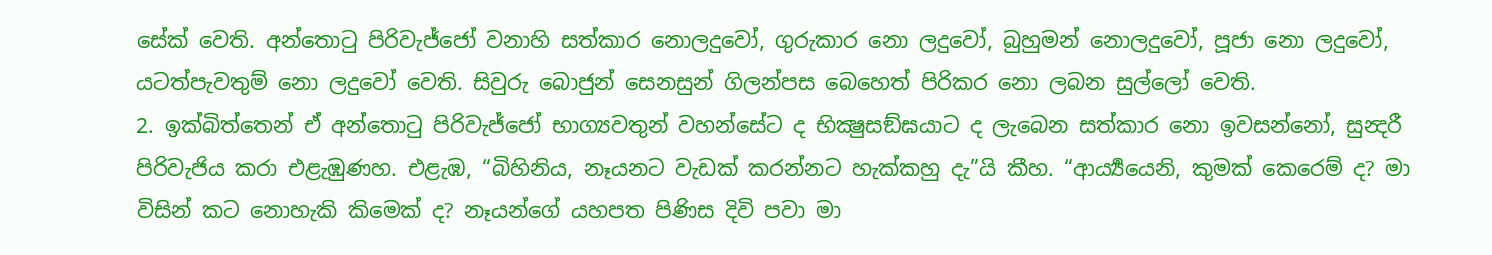සේක් වෙති. අන්තොටු පිරිවැජ්ජෝ වනාහි සත්කාර නොලදුවෝ, ගුරුකාර නො ලදුවෝ, බුහුමන් නොලදුවෝ, පූජා නො ලදුවෝ, යටත්පැවතුම් නො ලදුවෝ වෙති. සිවුරු බොජුන් සෙනසුන් ගිලන්පස බෙහෙත් පිරිකර නො ලබන සුල්ලෝ වෙති.
2. ඉක්බිත්තෙන් ඒ අන්තොටු පිරිවැජ්ජෝ භාග්‍යවතුන් වහන්සේට ද භික්‍ෂුසඞ්ඝයාට ද ලැබෙන සත්කාර නො ඉවසන්නෝ, සුන්‍දරී පිරිවැජිය කරා එළැඹුණහ. එළැඹ, “බිහිනිය, නෑයනට වැඩක් කරන්නට හැක්කහු දැ”යි කීහ. “ආර්‍ය්‍යයෙනි, කුමක් කෙරෙම් ද? මා විසින් කට නොහැකි කිමෙක් ද? නෑයන්ගේ යහපත පිණිස දිවි පවා මා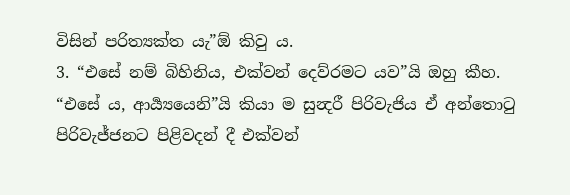විසින් පරිත්‍යක්ත යැ”ඕ කිවු ය.
3. “එසේ නම් බිහිනිය, එක්වන් දෙව්රමට යව”යි ඔහු කීහ. “එසේ ය, ආර්‍ය්‍යයෙනි”යි කියා ම සුන්‍දරී පිරිවැජිය ඒ අන්තොටු පිරිවැජ්ජනට පිළිවදන් දී එක්වන්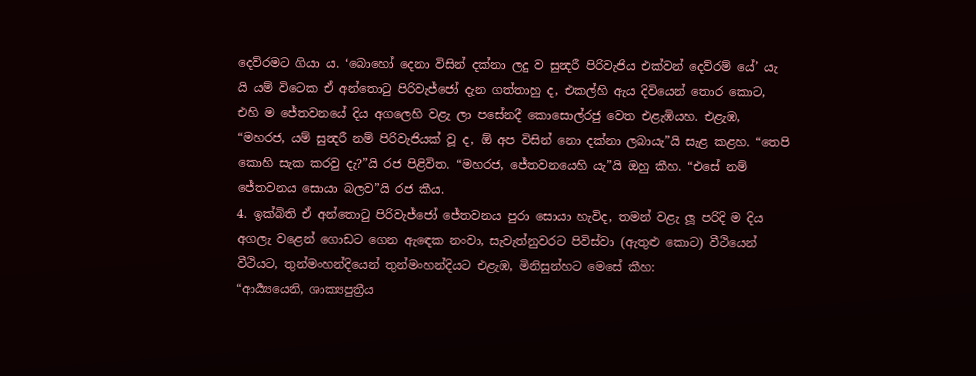දෙව්රමට ගියා ය. ‘බොහෝ දෙනා විසින් දක්නා ලදු ව සුන්‍දරී පිරිවැජිය එක්වන් දෙව්රම් යේ’ යැ යි යම් විටෙක ඒ අන්තොටු පිරිවැජ්ජෝ දැන ගත්තාහු ද, එකල්හි ඇය දිවියෙන් තොර කොට, එහි ම ජේතවනයේ දිය අගලෙහි වළැ ලා පසේනදී කොසොල්රජු වෙත එළැඹියහ. එළැඹ, “මහරජ, යම් සුන්‍දරී නම් පිරිවැජියක් වූ ද, ඕ අප විසින් නො දක්නා ලබායැ”යි සැළ කළහ. “තෙපි කොහි සැක කරවු දැ?”යි රජ පිළිවිත. “මහරජ, ජේතවනයෙහි යැ”යි ඔහු කීහ. “එසේ නම් ජේතවනය සොයා බලව”යි රජ කීය.
4. ඉක්බිති ඒ අන්තොටු පිරිවැජ්ජෝ ජේතවනය පුරා සොයා හැවිද, තමන් වළැ ලූ පරිදි ම දිය අගලැ වළෙන් ගොඩට ගෙන ඇඳෙක නංවා, සැවැත්නුවරට පිවිස්වා (ඇතුළු කොට) වීථියෙන් වීථියට, තුන්මංහන්දියෙන් තුන්මංහන්දියට එළැඹ, මිනිසුන්හට මෙසේ කීහ:
“ආර්‍ය්‍යයෙනි, ශාක්‍යපුත්‍රීය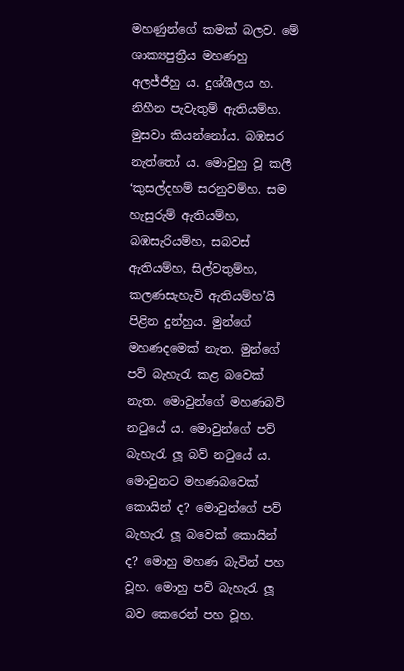මහණුන්ගේ කමක් බලව. මේ ශාක්‍යපුත්‍රීය මහණහු අලජ්ජීහු ය. දුශ්ශීලය හ. නිහීන පැවැතුම් ඇතියම්හ. මුසවා කියන්නෝය. බඹසර නැත්තෝ ය. මොවුහු වූ කලී ‘කුසල්දහම් සරනුවම්හ. සම හැසුරුම් ඇතියම්හ, බඹසැරියම්හ, සබවස් ඇතියම්හ, සිල්වතුම්හ, කලණසැහැවි ඇතියම්හ’යි පිළින දුන්හුය. මුන්ගේ මහණදමෙක් නැත. මුන්ගේ පව් බැහැරැ කළ බවෙක් නැත. මොවුන්ගේ මහණබව් නටුයේ ය. මොවුන්ගේ පව් බැහැරැ ලූ බව් නටුයේ ය. මොවුනට මහණබවෙක් කොයින් ද? මොවුන්ගේ පව් බැහැරැ ලූ බවෙක් කොයින් ද? මොහු මහණ බැවින් පහ වූහ. මොහු පව් බැහැරැ ලූ බව කෙරෙන් පහ වූහ.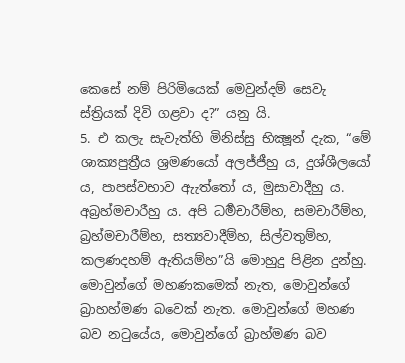කෙසේ නම් පිරිමියෙක් මෙවුන්දම් සෙවැ ස්ත්‍රියක් දිවි ගළවා ද?” යනු යි.
5. එ කලැ සැවැත්හි මිනිස්සු භික්‍ෂූන් දැක, “මේ ශාක්‍යපුත්‍රීය ශ්‍රමණයෝ අලජ්ජීහු ය, දුශ්ශීලයෝ ය, පාපස්වභාව ඇැත්තෝ ය, මුසාවාදීහු ය. අබ්‍රහ්මචාරීහු ය. අපි ධර්‍මචාරීම්හ, සමචාරීම්හ, බ්‍රහ්මචාරීම්හ, සත්‍යවාදීම්හ, සිල්වතුම්හ, කලණදහම් ඇතියම්හ”යි මොහුදු පිළින දුන්හු. මොවුන්ගේ මහණකමෙක් නැත, මොවුන්ගේ බ්‍රාහහ්මණ බවෙක් නැත. මොවුන්ගේ මහණ බව නටුයේය, මොවුන්ගේ බ්‍රාහ්මණ බව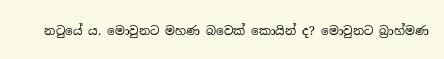නටුයේ ය. මොවුනට මහණ බවෙක් කොයින් ද? මොවුනට බ්‍රාහ්මණ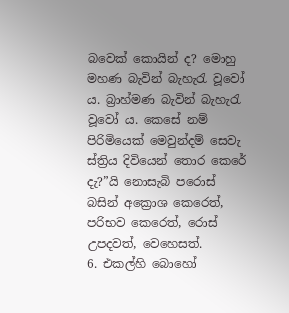බවෙක් කොයින් ද? මොහු මහණ බැවින් බැහැරැ වූවෝ ය. බ්‍රාහ්මණ බැවින් බැහැරැ වූවෝ ය. කෙසේ නම් පිරිමියෙක් මෙවුන්දම් සෙවැ ස්ත්‍රිය දිවියෙන් තොර කෙරේ දැ?”යි නොසැබි පරොස් බසින් අක්‍රොශ කෙරෙත්, පරිභව කෙරෙත්, රොස් උපදවත්, වෙහෙසත්.
6. එකල්හි බොහෝ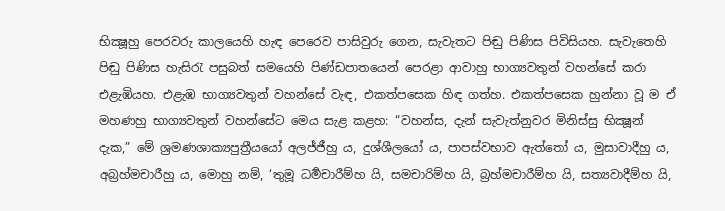භික්‍ෂූහු පෙරවරු කාලයෙහි හැඳ පෙරෙව පාසිවුරු ගෙන, සැවැතට පිඬු පිණිස පිවිසියහ. සැවැතෙහි පිඬු පිණිස හැසිරැ පසුබත් සමයෙහි පිණ්ඩපාතයෙන් පෙරළා ආවාහු භාග්‍යවතුන් වහන්සේ කරා එළැඹියහ. එළැඹ භාග්‍යවතුන් වහන්සේ වැඳ, එකත්පසෙක හිඳ ගත්හ. එකත්පසෙක හුන්නා වූ ම ඒ මහණහු භාග්‍යවතුන් වහන්සේට මෙය සැළ කළහ: “වහන්ස, දැන් සැවැත්නුවර මිනිස්සු භික්‍ෂූන් දැක,” මේ ශ්‍රමණශාක්‍යපුත්‍රීයයෝ අලජ්ජීහු ය, දුශ්ශීලයෝ ය, පාපස්වභාව ඇත්තෝ ය, මුසාවාදීහු ය, අබ්‍රහ්මචාරීහු ය, මොහු නම්, ‘තුමූ ධර්‍මචාරීම්හ යි, සමචාරිම්හ යි, බ්‍රහ්මචාරීම්හ යි, සත්‍යවාදීම්හ යි,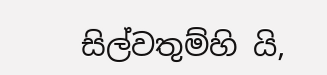සිල්වතුම්හි යි,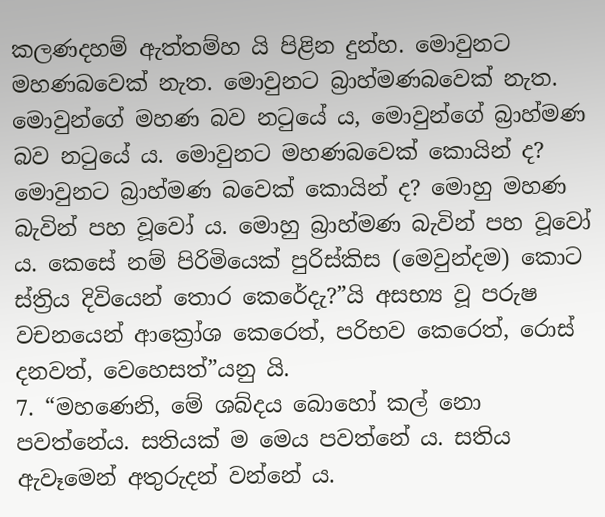කලණදහම් ඇත්තම්හ යි පිළින දුන්හ. මොවුනට මහණබවෙක් නැත. මොවුනට බ්‍රාහ්මණබවෙක් නැත. මොවුන්ගේ මහණ බව නටුයේ ය, මොවුන්ගේ බ්‍රාහ්මණ බව නටුයේ ය. මොවුනට මහණබවෙක් කොයින් ද? මොවුනට බ්‍රාහ්මණ බවෙක් කොයින් ද? මොහු මහණ බැවින් පහ වූවෝ ය. මොහු බ්‍රාහ්මණ බැවින් පහ වූවෝ ය. කෙසේ නම් පිරිමියෙක් පුරිස්කිස (මෙවුන්දම) කොට ස්ත්‍රිය දිවියෙන් තොර කෙරේදැ?”යි අසභ්‍ය වූ පරුෂ වචනයෙන් ආක්‍රෝශ කෙරෙත්, පරිභව කෙරෙත්, රොස් දනවත්, වෙහෙසත්”යනු යි.
7. “මහණෙනි, මේ ශබ්දය බොහෝ කල් නො පවත්නේය. සතියක් ම මෙය පවත්නේ ය. සතිය ඇවෑමෙන් අතුරුදන් වන්නේ ය.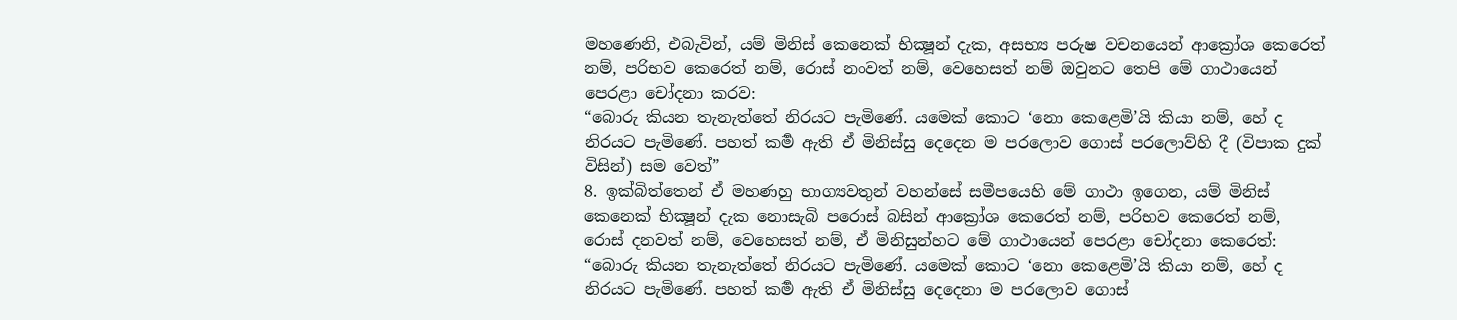මහණෙනි, එබැවින්, යම් මිනිස් කෙනෙක් භික්‍ෂූන් දැක, අසභ්‍ය පරුෂ වචනයෙන් ආක්‍රෝශ කෙරෙත් නම්, පරිභව කෙරෙත් නම්, රොස් නංවත් නම්, වෙහෙසත් නම් ඔවුනට තෙපි මේ ගාථායෙන් පෙරළා චෝදනා කරව:
“බොරු කියන තැනැත්තේ නිරයට පැමිණේ. යමෙක් කොට ‘නො කෙළෙමි’යි කියා නම්, හේ ද නිරයට පැමිණේ. පහත් කර්‍ම ඇති ඒ මිනිස්සු දෙදෙන ම පරලොව ගොස් පරලොව්හි දී (විපාක දුක් විසින්) සම වෙත්”
8. ඉක්බිත්තෙන් ඒ මහණහු භාග්‍යවතුන් වහන්සේ සමීපයෙහි මේ ගාථා ඉගෙන, යම් මිනිස් කෙනෙක් භික්‍ෂූන් දැක නොසැබි පරොස් බසින් ආක්‍රෝශ කෙරෙත් නම්, පරිභව කෙරෙත් නම්, රොස් දනවත් නම්, වෙහෙසත් නම්, ඒ මිනිසුන්හට මේ ගාථායෙන් පෙරළා චෝදනා කෙරෙත්:
“බොරු කියන තැනැත්තේ නිරයට පැමිණේ. යමෙක් කොට ‘නො කෙළෙමි’යි කියා නම්, හේ ද නිරයට පැමිණේ. පහත් කර්‍ම ඇති ඒ මිනිස්සු දෙදෙනා ම පරලොව ගොස්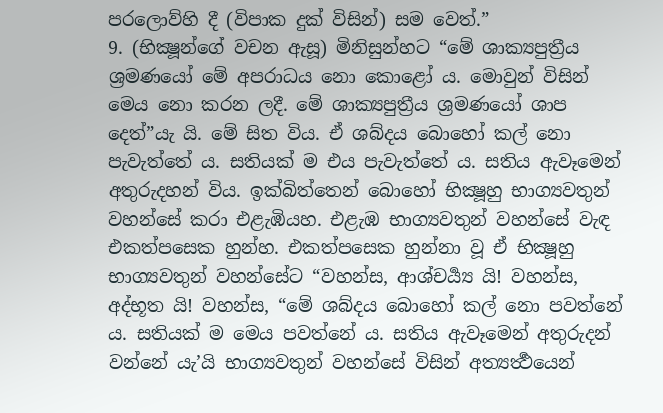පරලොව්හි දී (විපාක දුක් විසින්) සම වෙත්.”
9. (භික්‍ෂූන්ගේ වචන ඇසූ) මිනිසුන්හට “මේ ශාක්‍යපුත්‍රීය ශ්‍රමණයෝ මේ අපරාධය නො කොළෝ ය. මොවුන් විසින් මෙය නො කරන ලදී. මේ ශාක්‍යපුත්‍රීය ශ්‍රමණයෝ ශාප දෙත්”යැ යි. මේ සිත විය. ඒ ශබ්දය බොහෝ කල් නො පැවැත්තේ ය. සතියක් ම එය පැවැත්තේ ය. සතිය ඇවෑමෙන් අතුරුදහන් විය. ඉක්බිත්තෙන් බොහෝ භික්‍ෂූහු භාග්‍යවතුන් වහන්සේ කරා එළැඹියහ. එළැඹ භාග්‍යවතුන් වහන්සේ වැඳ එකත්පසෙක හුන්හ. එකත්පසෙක හුන්නා වූ ඒ භික්‍ෂූහු භාග්‍යවතුන් වහන්සේට “වහන්ස, ආශ්චර්‍ය්‍ය යි! වහන්ස, අද්භූත යි! වහන්ස, “මේ ශබ්දය බොහෝ කල් නො පවත්නේ ය. සතියක් ම මෙය පවත්නේ ය. සතිය ඇවෑමෙන් අතුරුදන් වන්නේ යැ’යි භාග්‍යවතුන් වහන්සේ විසින් අත්‍යර්‍ත්‍ථයෙන්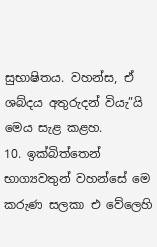සුභාෂිතය. වහන්ස, ඒ ශබ්දය අතුරුදන් වියැ”යි මෙය සැළ කළහ.
10. ඉක්බිත්තෙන් භාග්‍යවතුන් වහන්සේ මෙ කරුණ සලකා එ වේලෙහි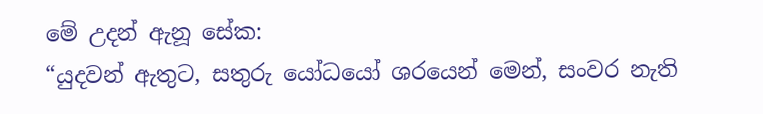මේ උදන් ඇනූ සේක:
“යුදවන් ඇතුට, සතුරු යෝධයෝ ශරයෙන් මෙන්, සංවර නැති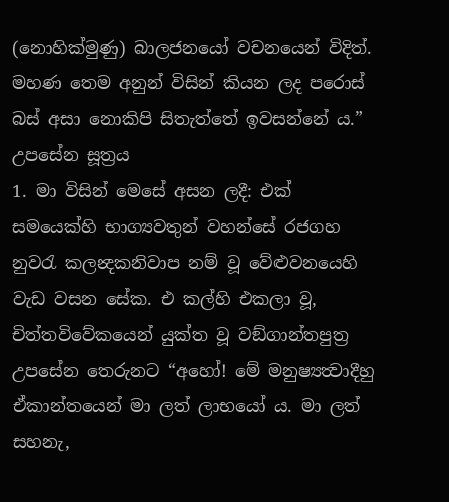(නොහික්මුණු) බාලජනයෝ වචනයෙන් විදිත්. මහණ තෙම අනුන් විසින් කියන ලද පරොස් බස් අසා නොකිපි සිතැත්තේ ඉවසන්නේ ය.”
උපසේන සූත්‍රය
1. මා විසින් මෙසේ අසන ලදී: එක් සමයෙක්හි භාග්‍යවතුන් වහන්සේ රජගහ නුවරැ කලන්‍දකනිවාප නම් වූ වේළුවනයෙහි වැඩ වසන සේක. එ කල්හි එකලා වූ, චිත්තවිවේකයෙන් යුක්ත වූ වඞ්ගාන්තපුත්‍ර උපසේන තෙරුනට “අහෝ! මේ මනුෂ්‍යත්‍වාදීහු ඒකාන්තයෙන් මා ලත් ලාභයෝ ය. මා ලත් සහනැ,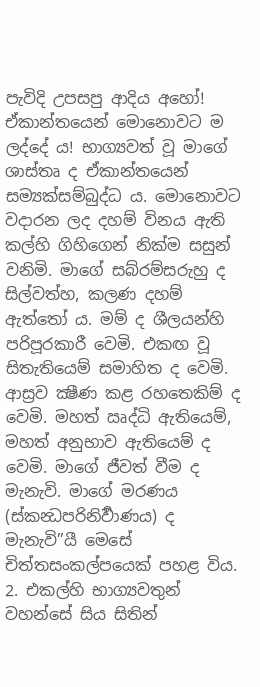පැවිදි උපසපු ආදිය අහෝ! ඒකාන්තයෙන් මොනොවට ම ලද්දේ ය! භාග්‍යවත් වූ මාගේ ශාස්තෘ ද ඒකාන්තයෙන් සම්‍යක්සම්බුද්ධ ය. මොනොවට වදාරන ලද දහම් විනය ඇති කල්හි ගිහිගෙන් නික්ම සසුන් වනිමි. මාගේ සබ්රම්සරුහු ද සිල්වත්හ, කලණ දහම් ඇත්තෝ ය. මම් ද ශීලයන්හි පරිපූරකාරී වෙමි. එකඟ වූ සිතැතියෙම් සමාහිත ද වෙමි. ආස්‍රව ක්‍ෂීණ කළ රහතෙකිම් ද වෙමි. මහත් ඍද්ධි ඇතියෙම්, මහත් අනුභාව ඇතියෙම් ද වෙමි. මාගේ ජීවත් වීම ද මැනැවි. මාගේ මරණය (ස්කන්‍ධපරිනිර්‍වාණය) ද මැනැවි”යී මෙසේ චිත්තසංකල්පයෙක් පහළ විය.
2. එකල්හි භාග්‍යවතුන් වහන්සේ සිය සිතින්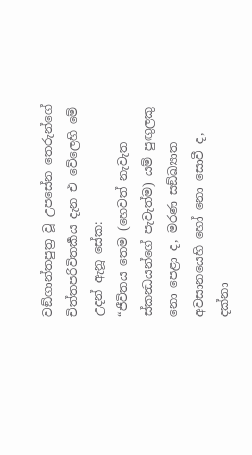වඞ්ගාන්තපුත්‍ර වූ උපසේන තෙරුන්ගේ චිත්තපරිවිතර්‍කය දැන එ වේලෙහි මේ උදන් ඇනූ සේක:
“ජීවිතය තෙම (හෙවත් නැවැත ස්කන්‍ධයන්ගේ පැවැත්ම) යම් පුඟුලකු නො පෙළා ද, මරණ සඞ්ඛ්‍යාත අවසානයෙහි හෝ නො සොවී ද, දක්නා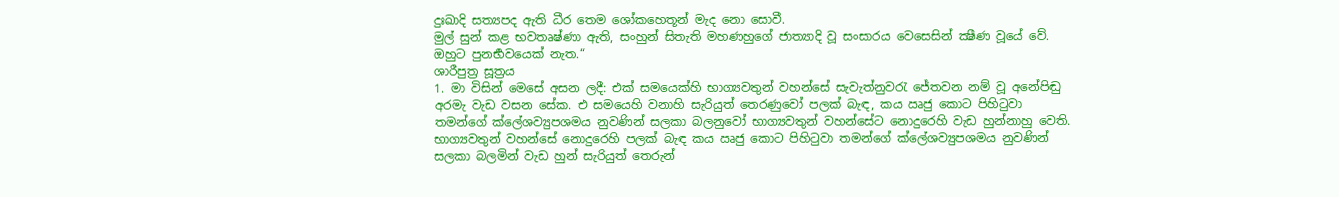දුඃඛාදි සත්‍යපද ඇති ධීර තෙම ශෝකහෙතූන් මැද නො සොවී.
මුල් සුන් කළ භවතෘෂ්ණා ඇති, සංහුන් සිතැති මහණහුගේ ජාත්‍යාදි වූ සංසාරය වෙසෙසින් ක්‍ෂීණ වූයේ වේ. ඔහුට පුනර්‍භවයෙක් නැත.“
ශාරීපුත්‍ර සූත්‍රය
1. මා විසින් මෙසේ අසන ලදී: එක් සමයෙක්හි භාග්‍යවතුන් වහන්සේ සැවැත්නුවරැ ජේතවන නම් වූ අනේපිඬු අරමැ වැඩ වසන සේක. එ සමයෙහි වනාහි සැරියුත් තෙරණුවෝ පලක් බැඳ, කය ඍජු කොට පිහිටුවා තමන්ගේ ක්ලේශව්‍යුපශමය නුවණින් සලකා බලනුවෝ භාග්‍යවතුන් වහන්සේට නොදුරෙහි වැඩ හුන්නාහු වෙති. භාග්‍යවතුන් වහන්සේ නොදුරෙහි පලක් බැඳ කය ඍජු කොට පිහිටුවා තමන්ගේ ක්ලේශව්‍යුපශමය නුවණින් සලකා බලමින් වැඩ හුන් සැරියුත් තෙරුන්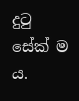දුටු සේක් ම ය.